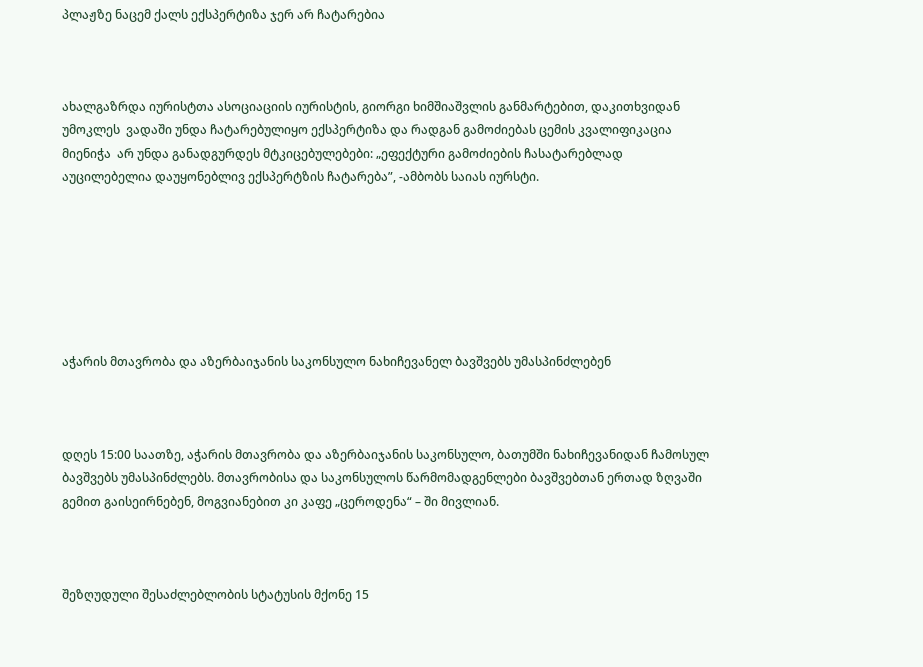პლაჟზე ნაცემ ქალს ექსპერტიზა ჯერ არ ჩატარებია



ახალგაზრდა იურისტთა ასოციაციის იურისტის, გიორგი ხიმშიაშვლის განმარტებით, დაკითხვიდან უმოკლეს  ვადაში უნდა ჩატარებულიყო ექსპერტიზა და რადგან გამოძიებას ცემის კვალიფიკაცია მიენიჭა  არ უნდა განადგურდეს მტკიცებულებები: „ეფექტური გამოძიების ჩასატარებლად აუცილებელია დაუყონებლივ ექსპერტზის ჩატარება”, -ამბობს საიას იურსტი.







აჭარის მთავრობა და აზერბაიჯანის საკონსულო ნახიჩევანელ ბავშვებს უმასპინძლებენ



დღეს 15:00 საათზე, აჭარის მთავრობა და აზერბაიჯანის საკონსულო, ბათუმში ნახიჩევანიდან ჩამოსულ ბავშვებს უმასპინძლებს. მთავრობისა და საკონსულოს წარმომადგენლები ბავშვებთან ერთად ზღვაში გემით გაისეირნებენ, მოგვიანებით კი კაფე „ცეროდენა“ – ში მივლიან.



შეზღუდული შესაძლებლობის სტატუსის მქონე 15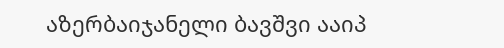აზერბაიჯანელი ბავშვი ააიპ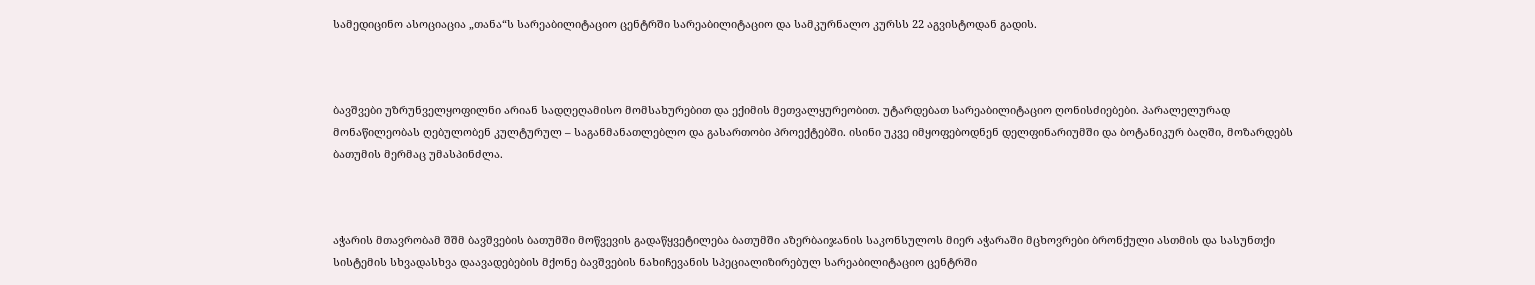სამედიცინო ასოციაცია „თანა“ს სარეაბილიტაციო ცენტრში სარეაბილიტაციო და სამკურნალო კურსს 22 აგვისტოდან გადის.



ბავშვები უზრუნველყოფილნი არიან სადღეღამისო მომსახურებით და ექიმის მეთვალყურეობით. უტარდებათ სარეაბილიტაციო ღონისძიებები. პარალელურად მონაწილეობას ღებულობენ კულტურულ – საგანმანათლებლო და გასართობი პროექტებში. ისინი უკვე იმყოფებოდნენ დელფინარიუმში და ბოტანიკურ ბაღში, მოზარდებს ბათუმის მერმაც უმასპინძლა.



აჭარის მთავრობამ შშმ ბავშვების ბათუმში მოწვევის გადაწყვეტილება ბათუმში აზერბაიჯანის საკონსულოს მიერ აჭარაში მცხოვრები ბრონქული ასთმის და სასუნთქი სისტემის სხვადასხვა დაავადებების მქონე ბავშვების ნახიჩევანის სპეციალიზირებულ სარეაბილიტაციო ცენტრში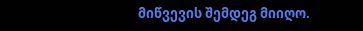მიწვევის შემდეგ მიიღო.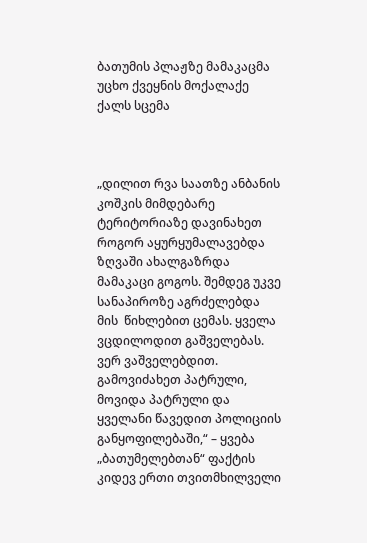ბათუმის პლაჟზე მამაკაცმა უცხო ქვეყნის მოქალაქე ქალს სცემა



„დილით რვა საათზე ანბანის კოშკის მიმდებარე ტერიტორიაზე დავინახეთ როგორ აყურყუმალავებდა ზღვაში ახალგაზრდა მამაკაცი გოგოს. შემდეგ უკვე სანაპიროზე აგრძელებდა მის  წიხლებით ცემას. ყველა ვცდილოდით გაშველებას. ვერ ვაშველებდით. გამოვიძახეთ პატრული, მოვიდა პატრული და ყველანი წავედით პოლიციის განყოფილებაში,“ – ყვება „ბათუმელებთან“ ფაქტის კიდევ ერთი თვითმხილველი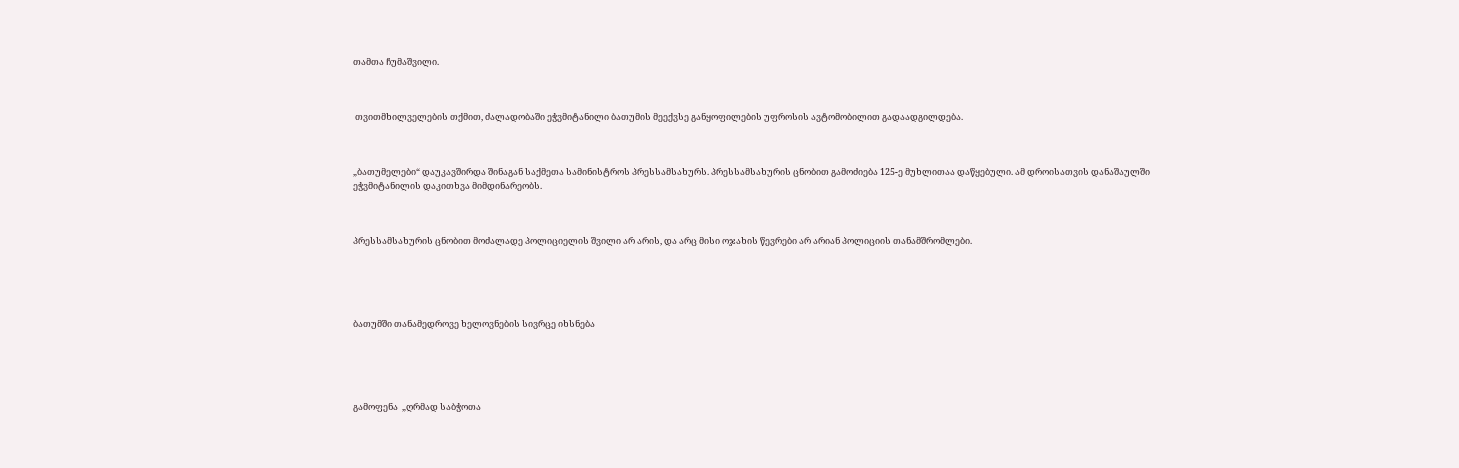თამთა ჩუმაშვილი.



 თვითმხილველების თქმით, ძალადობაში ეჭვმიტანილი ბათუმის მეექვსე განყოფილების უფროსის ავტომობილით გადაადგილდება.



„ბათუმელები“ დაუკავშირდა შინაგან საქმეთა სამინისტროს პრესსამსახურს. პრესსამსახურის ცნობით გამოძიება 125-ე მუხლითაა დაწყებული. ამ დროისათვის დანაშაულში ეჭვმიტანილის დაკითხვა მიმდინარეობს.



პრესსამსახურის ცნობით მოძალადე პოლიციელის შვილი არ არის, და არც მისი ოჯახის წევრები არ არიან პოლიციის თანამშრომლები.





ბათუმში თანამედროვე ხელოვნების სივრცე იხსნება





გამოფენა  „ღრმად საბჭოთა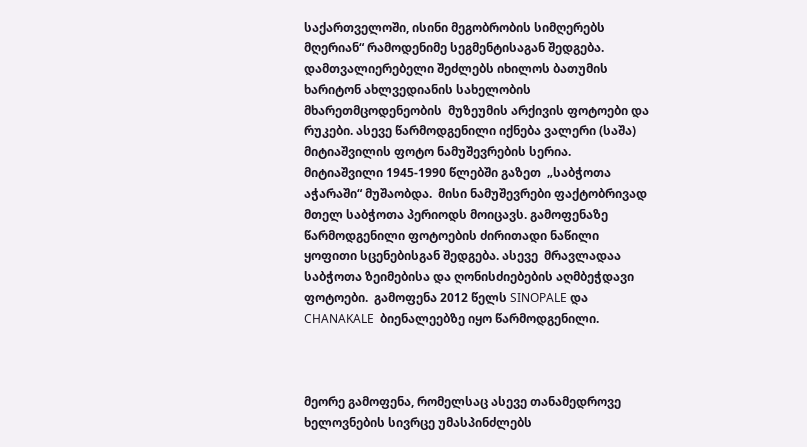საქართველოში, ისინი მეგობრობის სიმღერებს მღერიან“ რამოდენიმე სეგმენტისაგან შედგება. დამთვალიერებელი შეძლებს იხილოს ბათუმის ხარიტონ ახლვედიანის სახელობის  მხარეთმცოდენეობის  მუზეუმის არქივის ფოტოები და რუკები. ასევე წარმოდგენილი იქნება ვალერი (საშა) მიტიაშვილის ფოტო ნამუშევრების სერია. მიტიაშვილი 1945-1990 წლებში გაზეთ  „საბჭოთა აჭარაში“ მუშაობდა.  მისი ნამუშევრები ფაქტობრივად მთელ საბჭოთა პერიოდს მოიცავს. გამოფენაზე  წარმოდგენილი ფოტოების ძირითადი ნაწილი ყოფითი სცენებისგან შედგება. ასევე  მრავლადაა საბჭოთა ზეიმებისა და ღონისძიებების აღმბეჭდავი ფოტოები.  გამოფენა 2012 წელს SINOPALE და CHANAKALE  ბიენალეებზე იყო წარმოდგენილი.



მეორე გამოფენა, რომელსაც ასევე თანამედროვე ხელოვნების სივრცე უმასპინძლებს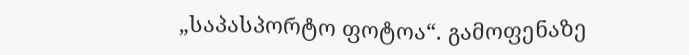„საპასპორტო ფოტოა“. გამოფენაზე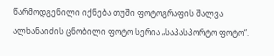წარმოდგენილი იქნება თუში ფოტოგრაფის შალვა ალხანაიძის ცნობილი ფოტო სერია „საპასპორტო ფოტო“.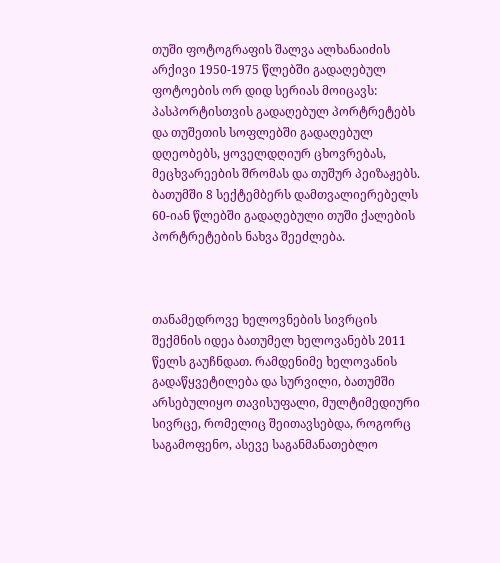თუში ფოტოგრაფის შალვა ალხანაიძის არქივი 1950-1975 წლებში გადაღებულ ფოტოების ორ დიდ სერიას მოიცავს: პასპორტისთვის გადაღებულ პორტრეტებს და თუშეთის სოფლებში გადაღებულ დღეობებს, ყოველდღიურ ცხოვრებას, მეცხვარეების შრომას და თუშურ პეიზაჟებს. ბათუმში 8 სექტემბერს დამთვალიერებელს 60-იან წლებში გადაღებული თუში ქალების პორტრეტების ნახვა შეეძლება.



თანამედროვე ხელოვნების სივრცის შექმნის იდეა ბათუმელ ხელოვანებს 2011 წელს გაუჩნდათ. რამდენიმე ხელოვანის გადაწყვეტილება და სურვილი, ბათუმში არსებულიყო თავისუფალი, მულტიმედიური სივრცე, რომელიც შეითავსებდა, როგორც საგამოფენო, ასევე საგანმანათებლო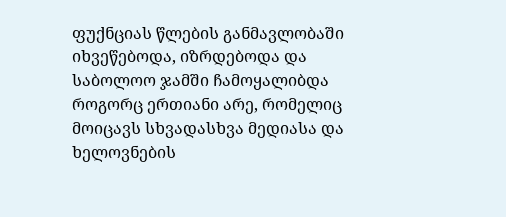ფუქნციას წლების განმავლობაში იხვეწებოდა, იზრდებოდა და საბოლოო ჯამში ჩამოყალიბდა როგორც ერთიანი არე, რომელიც მოიცავს სხვადასხვა მედიასა და ხელოვნების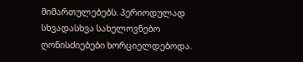მიმართულებებს. პერიოდულად სხვადასხვა სახელოვნებო ღონისძიებები ხორციელდებოდა.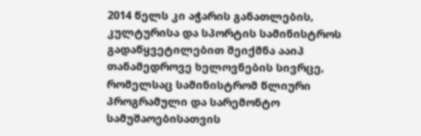2014 წელს კი აჭარის განათლების, კულტურისა და სპორტის სამინისტროს გადაწყვეტილებით შეიქმნა ააიპ თანამედროვე ხელოვნების სივრცე, რომელსაც სამინისტრომ წლიური პროგრამული და სარემონტო სამუშაოებისათვის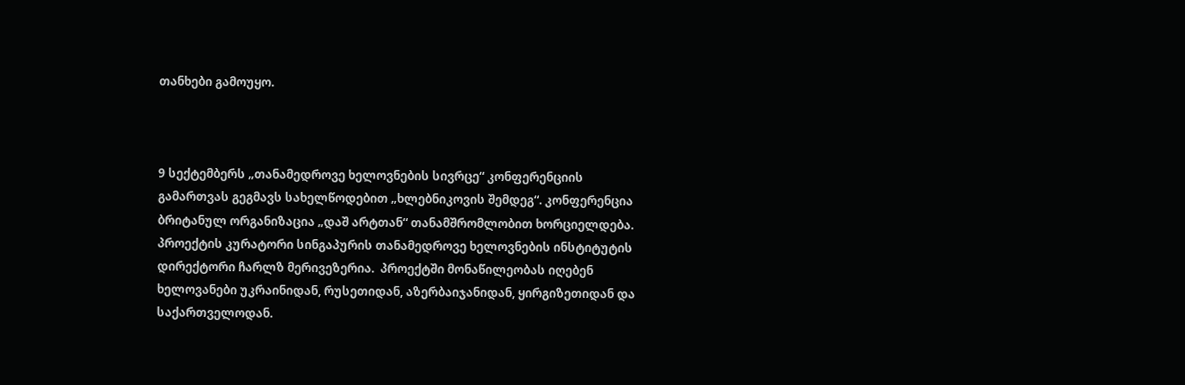თანხები გამოუყო.



9 სექტემბერს „თანამედროვე ხელოვნების სივრცე“ კონფერენციის გამართვას გეგმავს სახელწოდებით „ხლებნიკოვის შემდეგ“. კონფერენცია ბრიტანულ ორგანიზაცია „დაშ არტთან“ თანამშრომლობით ხორციელდება.  პროექტის კურატორი სინგაპურის თანამედროვე ხელოვნების ინსტიტუტის დირექტორი ჩარლზ მერივეზერია.  პროექტში მონაწილეობას იღებენ ხელოვანები უკრაინიდან, რუსეთიდან, აზერბაიჯანიდან, ყირგიზეთიდან და საქართველოდან.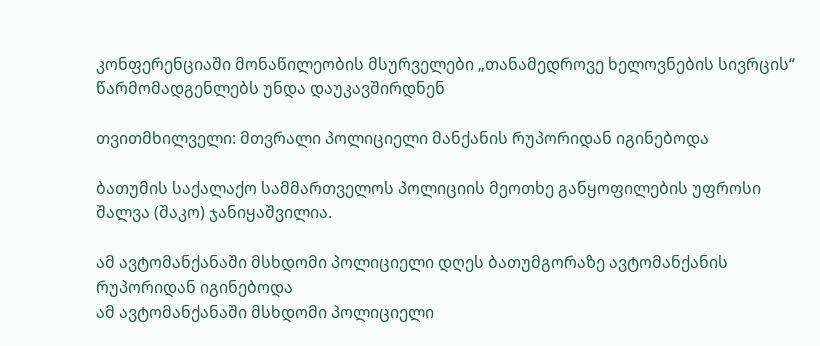კონფერენციაში მონაწილეობის მსურველები „თანამედროვე ხელოვნების სივრცის“ წარმომადგენლებს უნდა დაუკავშირდნენ

თვითმხილველი: მთვრალი პოლიციელი მანქანის რუპორიდან იგინებოდა

ბათუმის საქალაქო სამმართველოს პოლიციის მეოთხე განყოფილების უფროსი შალვა (შაკო) ჯანიყაშვილია.

ამ ავტომანქანაში მსხდომი პოლიციელი დღეს ბათუმგორაზე ავტომანქანის რუპორიდან იგინებოდა
ამ ავტომანქანაში მსხდომი პოლიციელი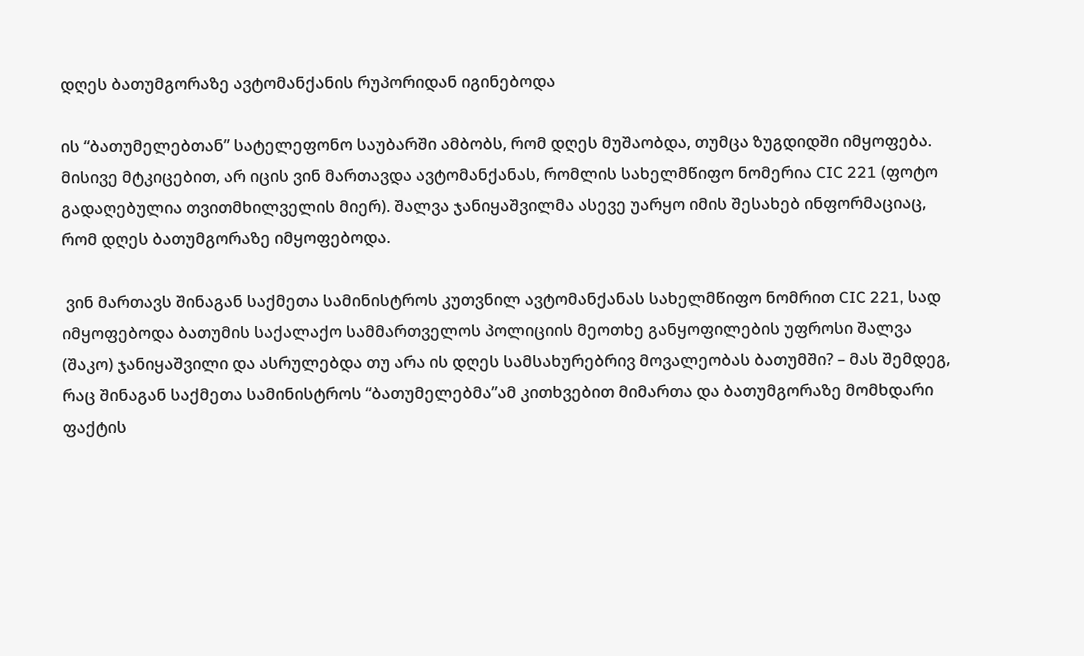დღეს ბათუმგორაზე ავტომანქანის რუპორიდან იგინებოდა

ის “ბათუმელებთან” სატელეფონო საუბარში ამბობს, რომ დღეს მუშაობდა, თუმცა ზუგდიდში იმყოფება. მისივე მტკიცებით, არ იცის ვინ მართავდა ავტომანქანას, რომლის სახელმწიფო ნომერია CIC 221 (ფოტო გადაღებულია თვითმხილველის მიერ). შალვა ჯანიყაშვილმა ასევე უარყო იმის შესახებ ინფორმაციაც, რომ დღეს ბათუმგორაზე იმყოფებოდა.

 ვინ მართავს შინაგან საქმეთა სამინისტროს კუთვნილ ავტომანქანას სახელმწიფო ნომრით CIC 221, სად იმყოფებოდა ბათუმის საქალაქო სამმართველოს პოლიციის მეოთხე განყოფილების უფროსი შალვა (შაკო) ჯანიყაშვილი და ასრულებდა თუ არა ის დღეს სამსახურებრივ მოვალეობას ბათუმში? – მას შემდეგ, რაც შინაგან საქმეთა სამინისტროს “ბათუმელებმა”ამ კითხვებით მიმართა და ბათუმგორაზე მომხდარი ფაქტის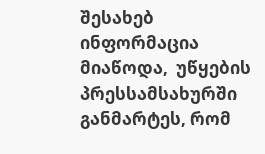შესახებ ინფორმაცია მიაწოდა,  უწყების პრესსამსახურში განმარტეს, რომ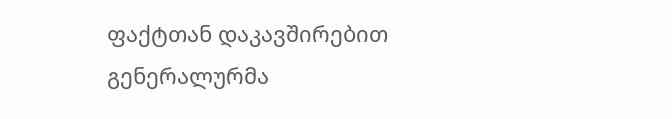ფაქტთან დაკავშირებით გენერალურმა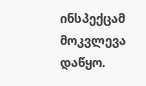ინსპექცამ მოკვლევა  დაწყო.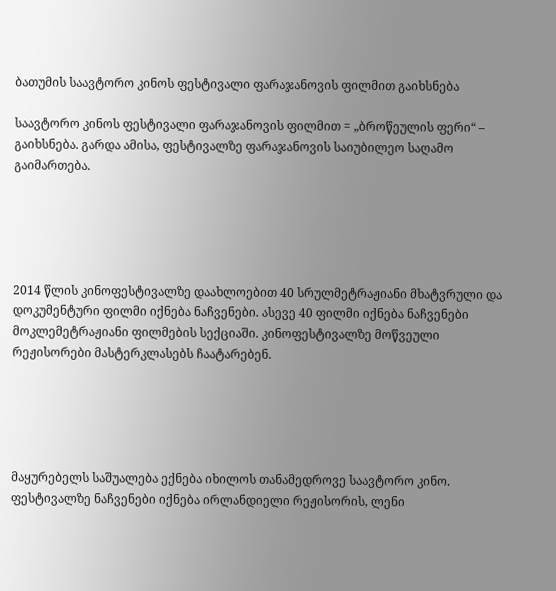ბათუმის საავტორო კინოს ფესტივალი ფარაჯანოვის ფილმით გაიხსნება

საავტორო კინოს ფესტივალი ფარაჯანოვის ფილმით = „ბროწეულის ფერი“ – გაიხსნება. გარდა ამისა, ფესტივალზე ფარაჯანოვის საიუბილეო საღამო გაიმართება.





2014 წლის კინოფესტივალზე დაახლოებით 40 სრულმეტრაჟიანი მხატვრული და დოკუმენტური ფილმი იქნება ნაჩვენები. ასევე 40 ფილმი იქნება ნაჩვენები მოკლემეტრაჟიანი ფილმების სექციაში. კინოფესტივალზე მოწვეული რეჟისორები მასტერკლასებს ჩაატარებენ.





მაყურებელს საშუალება ექნება იხილოს თანამედროვე საავტორო კინო. ფესტივალზე ნაჩვენები იქნება ირლანდიელი რეჟისორის, ლენი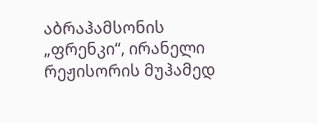აბრაჰამსონის „ფრენკი“, ირანელი რეჟისორის მუჰამედ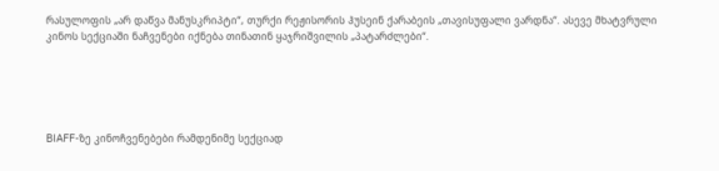რასულოფის „არ დაწვა მანუსკრიპტი“, თურქი რეჟისორის ჰუსეინ ქარაბეის „თავისუფალი ვარდნა“. ასევე მხატვრული კინოს სექციაში ნაჩვენები იქნება თინათინ ყაჯრიშვილის „პატარძლები“.





BIAFF-ზე კინოჩვენებები რამდენიმე სექციად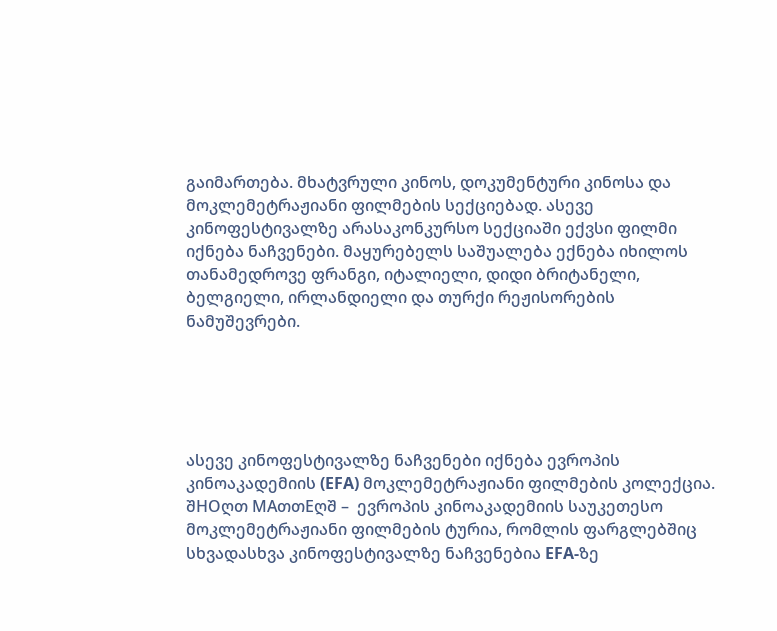გაიმართება. მხატვრული კინოს, დოკუმენტური კინოსა და მოკლემეტრაჟიანი ფილმების სექციებად. ასევე კინოფესტივალზე არასაკონკურსო სექციაში ექვსი ფილმი იქნება ნაჩვენები. მაყურებელს საშუალება ექნება იხილოს თანამედროვე ფრანგი, იტალიელი, დიდი ბრიტანელი, ბელგიელი, ირლანდიელი და თურქი რეჟისორების ნამუშევრები.





ასევე კინოფესტივალზე ნაჩვენები იქნება ევროპის კინოაკადემიის (EFA) მოკლემეტრაჟიანი ფილმების კოლექცია. შHOღთ MAთთEღშ –  ევროპის კინოაკადემიის საუკეთესო მოკლემეტრაჟიანი ფილმების ტურია, რომლის ფარგლებშიც სხვადასხვა კინოფესტივალზე ნაჩვენებია EFA-ზე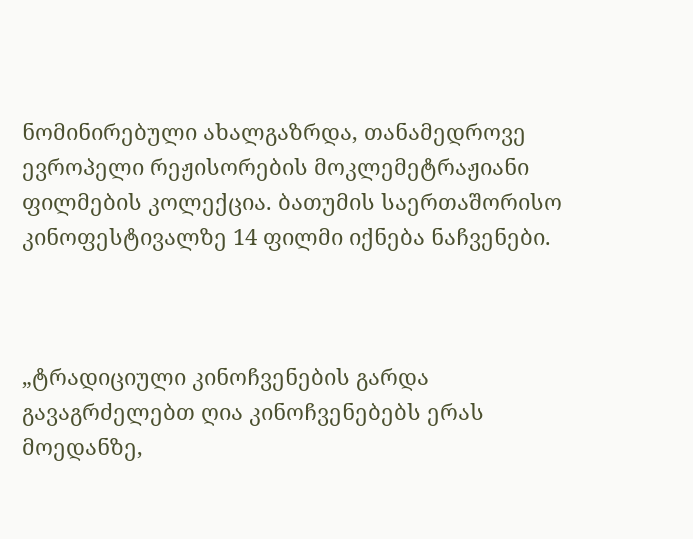ნომინირებული ახალგაზრდა, თანამედროვე ევროპელი რეჟისორების მოკლემეტრაჟიანი ფილმების კოლექცია. ბათუმის საერთაშორისო კინოფესტივალზე 14 ფილმი იქნება ნაჩვენები.



„ტრადიციული კინოჩვენების გარდა გავაგრძელებთ ღია კინოჩვენებებს ერას მოედანზე,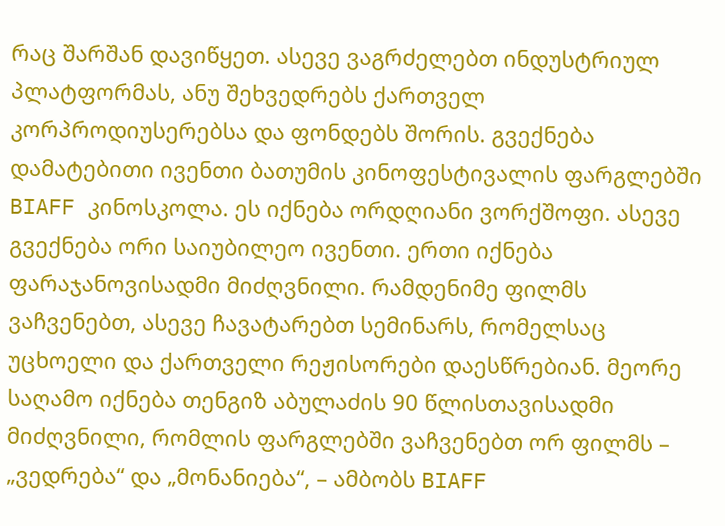რაც შარშან დავიწყეთ. ასევე ვაგრძელებთ ინდუსტრიულ პლატფორმას, ანუ შეხვედრებს ქართველ კორპროდიუსერებსა და ფონდებს შორის. გვექნება დამატებითი ივენთი ბათუმის კინოფესტივალის ფარგლებში BIAFF კინოსკოლა. ეს იქნება ორდღიანი ვორქშოფი. ასევე გვექნება ორი საიუბილეო ივენთი. ერთი იქნება ფარაჯანოვისადმი მიძღვნილი. რამდენიმე ფილმს ვაჩვენებთ, ასევე ჩავატარებთ სემინარს, რომელსაც უცხოელი და ქართველი რეჟისორები დაესწრებიან. მეორე საღამო იქნება თენგიზ აბულაძის 90 წლისთავისადმი მიძღვნილი, რომლის ფარგლებში ვაჩვენებთ ორ ფილმს – „ვედრება“ და „მონანიება“, – ამბობს BIAFF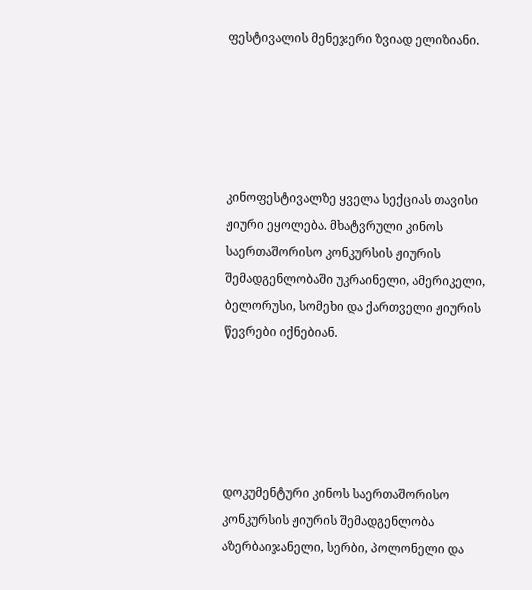ფესტივალის მენეჯერი ზვიად ელიზიანი.





კინოფესტივალზე ყველა სექციას თავისი ჟიური ეყოლება. მხატვრული კინოს საერთაშორისო კონკურსის ჟიურის შემადგენლობაში უკრაინელი, ამერიკელი, ბელორუსი, სომეხი და ქართველი ჟიურის წევრები იქნებიან.





დოკუმენტური კინოს საერთაშორისო კონკურსის ჟიურის შემადგენლობა აზერბაიჯანელი, სერბი, პოლონელი და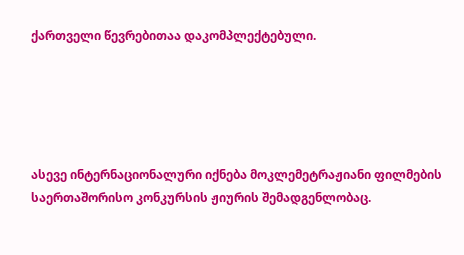ქართველი წევრებითაა დაკომპლექტებული.





ასევე ინტერნაციონალური იქნება მოკლემეტრაჟიანი ფილმების საერთაშორისო კონკურსის ჟიურის შემადგენლობაც.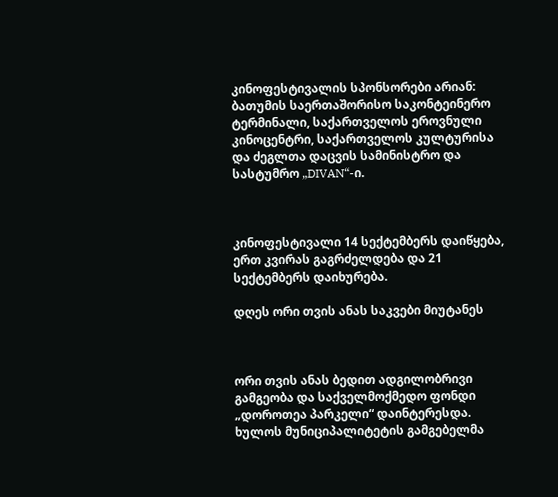კინოფესტივალის სპონსორები არიან: ბათუმის საერთაშორისო საკონტეინერო ტერმინალი, საქართველოს ეროვნული კინოცენტრი, საქართველოს კულტურისა და ძეგლთა დაცვის სამინისტრო და სასტუმრო „DIVAN“-ი.



კინოფესტივალი 14 სექტემბერს დაიწყება, ერთ კვირას გაგრძელდება და 21 სექტემბერს დაიხურება.

დღეს ორი თვის ანას საკვები მიუტანეს



ორი თვის ანას ბედით ადგილობრივი გამგეობა და საქველმოქმედო ფონდი „დოროთეა პარკელი“ დაინტერესდა. ხულოს მუნიციპალიტეტის გამგებელმა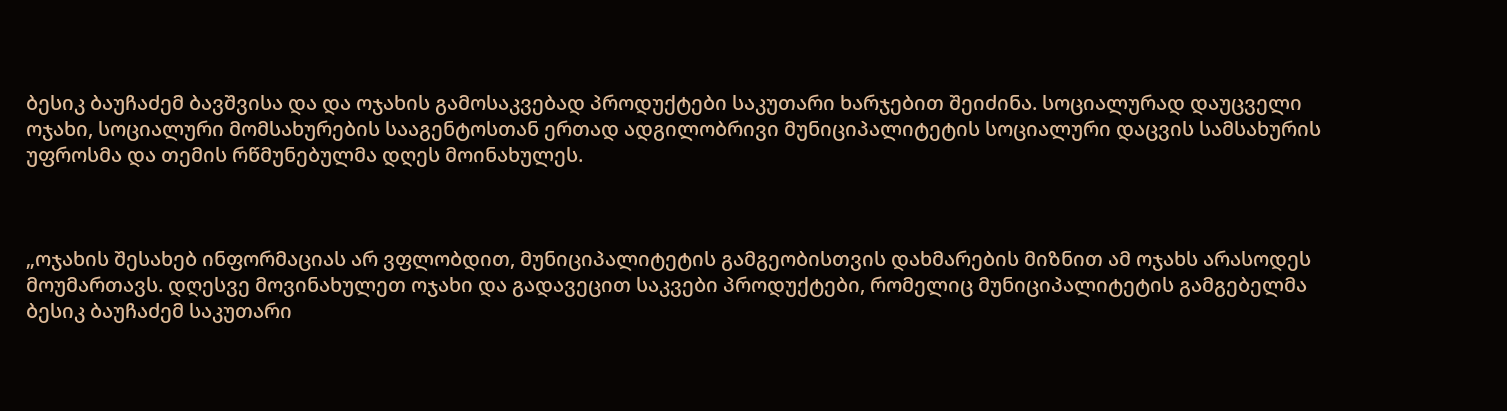ბესიკ ბაუჩაძემ ბავშვისა და და ოჯახის გამოსაკვებად პროდუქტები საკუთარი ხარჯებით შეიძინა. სოციალურად დაუცველი ოჯახი, სოციალური მომსახურების სააგენტოსთან ერთად ადგილობრივი მუნიციპალიტეტის სოციალური დაცვის სამსახურის უფროსმა და თემის რწმუნებულმა დღეს მოინახულეს.



„ოჯახის შესახებ ინფორმაციას არ ვფლობდით, მუნიციპალიტეტის გამგეობისთვის დახმარების მიზნით ამ ოჯახს არასოდეს მოუმართავს. დღესვე მოვინახულეთ ოჯახი და გადავეცით საკვები პროდუქტები, რომელიც მუნიციპალიტეტის გამგებელმა ბესიკ ბაუჩაძემ საკუთარი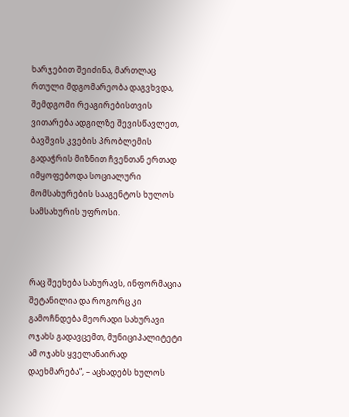ხარჯებით შეიძინა, მართლაც რთული მდგომარეობა დაგვხვდა, შემდგომი რეაგირებისთვის ვითარება ადგილზე შევისწავლეთ, ბავშვის კვების პრობლემის გადაჭრის მიზნით ჩვენთან ერთად იმყოფებოდა სოციალური მომსახურების სააგენტოს ხულოს სამსახურის უფროსი.



რაც შეეხება სახურავს, ინფორმაცია შეტანილია და როგორც კი გამოჩნდება მეორადი სახურავი ოჯახს გადავცემთ, მუნიციპალიტეტი ამ ოჯახს ყველანაირად დაეხმარება“, – აცხადებს ხულოს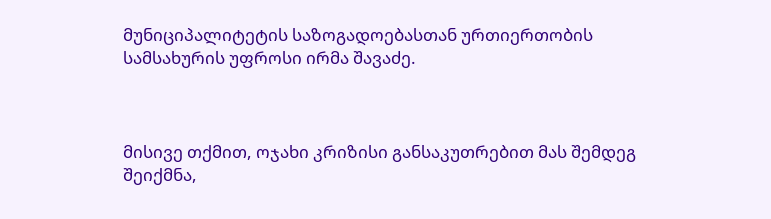მუნიციპალიტეტის საზოგადოებასთან ურთიერთობის სამსახურის უფროსი ირმა შავაძე.



მისივე თქმით, ოჯახი კრიზისი განსაკუთრებით მას შემდეგ შეიქმნა,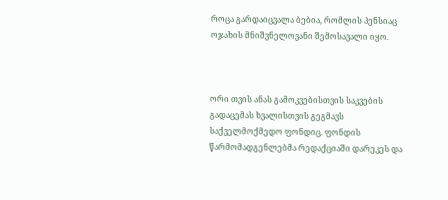როცა გარდაიცვალა ბებია, რომლის პენსიაც ოჯახის მნიშვნელოვანი შემოსავალი იყო.



ორი თვის ანას გამოკვებისთვის საკვების გადაცემას ხვალისთვის გეგმავს საქველმოქმედო ფონდიც. ფონდის წარმომადგენლებმა რედაქციაში დარეკეს და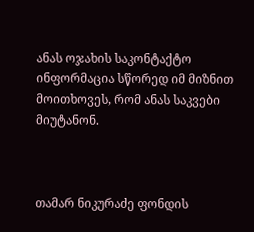ანას ოჯახის საკონტაქტო ინფორმაცია სწორედ იმ მიზნით მოითხოვეს, რომ ანას საკვები მიუტანონ.



თამარ ნიკურაძე ფონდის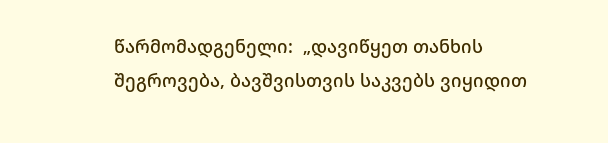წარმომადგენელი:  „დავიწყეთ თანხის შეგროვება, ბავშვისთვის საკვებს ვიყიდით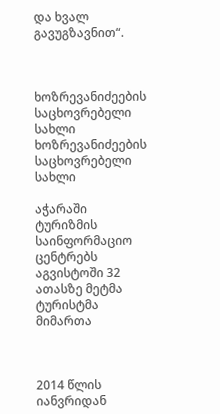და ხვალ გავუგზავნით“.



ხოზრევანიძეების საცხოვრებელი სახლი
ხოზრევანიძეების საცხოვრებელი სახლი

აჭარაში ტურიზმის საინფორმაციო ცენტრებს აგვისტოში 32 ათასზე მეტმა ტურისტმა მიმართა



2014 წლის იანვრიდან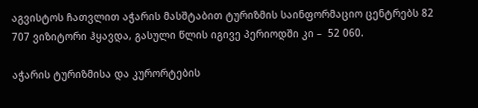აგვისტოს ჩათვლით აჭარის მასშტაბით ტურიზმის საინფორმაციო ცენტრებს 82 707 ვიზიტორი ჰყავდა, გასული წლის იგივე პერიოდში კი –  52 060.

აჭარის ტურიზმისა და კურორტების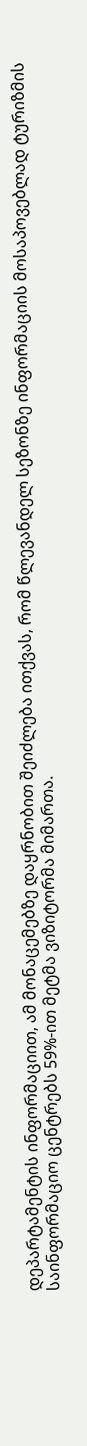დეპარტამენტის ინფორმაციით, ამ მონაცემებზე დაყრნობით შეიძლება ითქვას, რომ წლევანდელ სეზონზე ინფორმაციის მოსაპოვებლად ტურიზმის საინფორმაციო ცენტრებს 59%-ით მეტმა ვიზიტორმა მიმართა.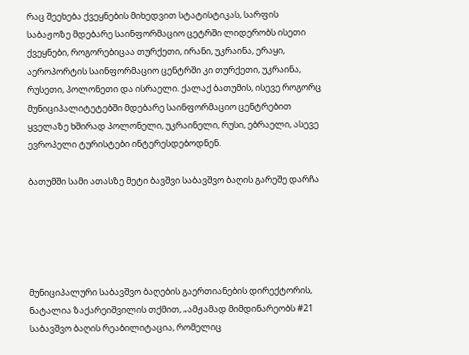რაც შეეხება ქვეყნების მიხედვით სტატისტიკას, სარფის საბაჟოზე მდებარე საინფორმაციო ცეტრში ლიდერობს ისეთი ქვეყნები, როგორებიცაა თურქეთი, ირანი, უკრაინა, ერაყი, აეროპორტის საინფორმაციო ცენტრში კი თურქეთი, უკრაინა, რუსეთი, პოლონეთი და ისრაელი. ქალაქ ბათუმის, ისევე როგორც მუნიციპალიტეტებში მდებარე საინფორმაციო ცენტრებით ყველაზე ხშირად პოლონელი, უკრაინელი, რუსი, ებრაელი, ასევე ევროპელი ტურისტები ინტერესდებოდნენ.

ბათუმში სამი ათასზე მეტი ბავშვი საბავშვო ბაღის გარეშე დარჩა





მუნიციპალური საბავშვო ბაღების გაერთიანების დირექტორის, ნატალია ზაქარეიშვილის თქმით, „ამჟამად მიმდინარეობს #21 საბავშვო ბაღის რეაბილიტაცია, რომელიც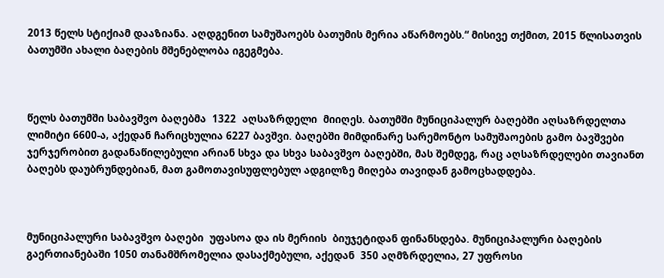2013 წელს სტიქიამ დააზიანა. აღდგენით სამუშაოებს ბათუმის მერია აწარმოებს.“ მისივე თქმით, 2015 წლისათვის ბათუმში ახალი ბაღების მშენებლობა იგეგმება.



წელს ბათუმში საბავშვო ბაღებმა  1322  აღსაზრდელი  მიიღეს. ბათუმში მუნიციპალურ ბაღებში აღსაზრდელთა ლიმიტი 6600-ა, აქედან ჩარიცხულია 6227 ბავშვი. ბაღებში მიმდინარე სარემონტო სამუშაოების გამო ბავშვები ჯერჯერობით გადანაწილებული არიან სხვა და სხვა საბავშვო ბაღებში, მას შემდეგ, რაც აღსაზრდელები თავიანთ  ბაღებს დაუბრუნდებიან, მათ გამოთავისუფლებულ ადგილზე მიღება თავიდან გამოცხადდება.



მუნიციპალური საბავშვო ბაღები  უფასოა და ის მერიის  ბიუჯეტიდან ფინანსდება. მუნიციპალური ბაღების გაერთიანებაში 1050 თანამშრომელია დასაქმებული, აქედან  350 აღმზრდელია, 27 უფროსი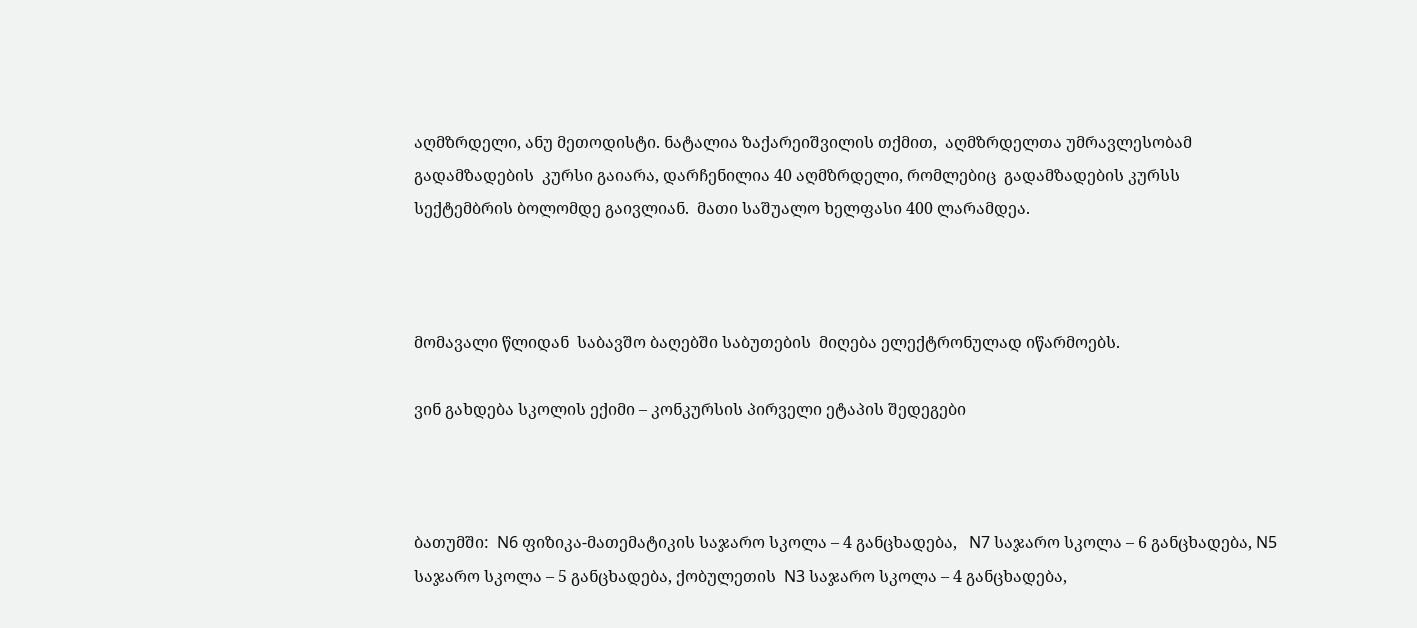აღმზრდელი, ანუ მეთოდისტი. ნატალია ზაქარეიშვილის თქმით,  აღმზრდელთა უმრავლესობამ  გადამზადების  კურსი გაიარა, დარჩენილია 40 აღმზრდელი, რომლებიც  გადამზადების კურსს სექტემბრის ბოლომდე გაივლიან.  მათი საშუალო ხელფასი 400 ლარამდეა.



მომავალი წლიდან  საბავშო ბაღებში საბუთების  მიღება ელექტრონულად იწარმოებს.

ვინ გახდება სკოლის ექიმი – კონკურსის პირველი ეტაპის შედეგები



ბათუმში:  N6 ფიზიკა-მათემატიკის საჯარო სკოლა – 4 განცხადება,   N7 საჯარო სკოლა – 6 განცხადება, N5 საჯარო სკოლა – 5 განცხადება, ქობულეთის  N3 საჯარო სკოლა – 4 განცხადება,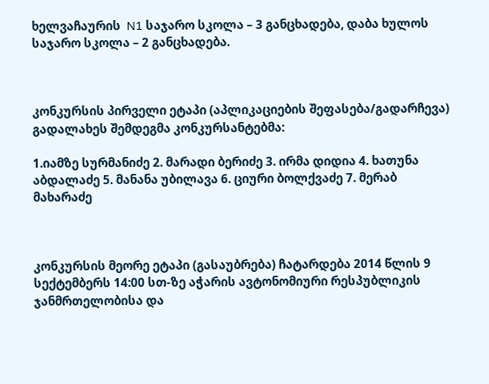ხელვაჩაურის  N1 საჯარო სკოლა – 3 განცხადება, დაბა ხულოს საჯარო სკოლა – 2 განცხადება.



კონკურსის პირველი ეტაპი (აპლიკაციების შეფასება/გადარჩევა) გადალახეს შემდეგმა კონკურსანტებმა:

1.იამზე სურმანიძე 2. მარადი ბერიძე 3. ირმა დიდია 4. ხათუნა აბდალაძე 5. მანანა უბილავა 6. ციური ბოლქვაძე 7. მერაბ მახარაძე



კონკურსის მეორე ეტაპი (გასაუბრება) ჩატარდება 2014 წლის 9 სექტემბერს 14:00 სთ-ზე აჭარის ავტონომიური რესპუბლიკის ჯანმრთელობისა და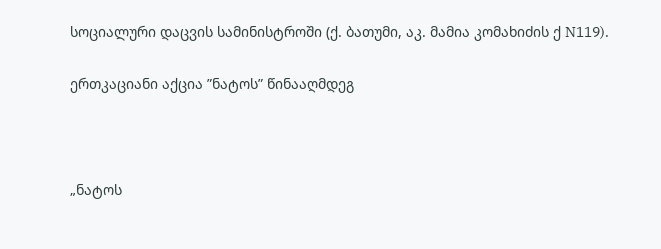სოციალური დაცვის სამინისტროში (ქ. ბათუმი, აკ. მამია კომახიძის ქ N119).

ერთკაციანი აქცია ”ნატოს” წინააღმდეგ



„ნატოს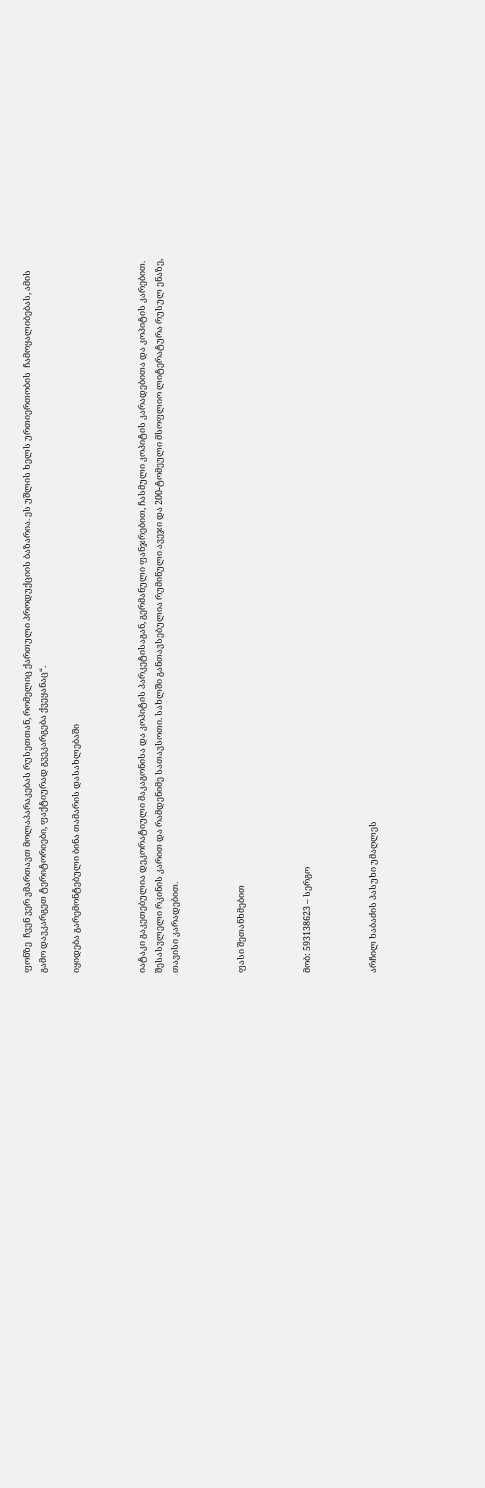ფონზე  ჩვენ ვერ ვმართავთ მოლაპარაკებას რუსეთთან, რომელიც ქართული პროდუქციის ბაზარია. ეს უშლის ხელს ურთიერთობის  ჩამოყალიბებას, ამის გამო დავკარგეთ ტერიტორიები, ფაქტიურად გვეკარგება ქვეყანაც“.

იყიდება გარემონტებული ბინა თამარის დასახლებაში



იატაკი გაკეთებულია დეკორატიული მაკაგონისა და კოპიტის პარკეტისაგან, გერმანული ფანჯრებით, ჩასმული კოპიტის კარადებითა და კოპიტის კარებით. შესასვლელი რკინის კარით და რამდენიმე სათავსოთი. სახლში განთავსებულია რუმინული ავეჯი და 200-ტომეული მსოფლიო ლიტერატურა რუსულ ენაზე, თავისი კარადებით.



ფასი შეთანხმებით



მობ: 593138623 – სერგო



არჩილ ხაბაძის პასუხი უმაღლეს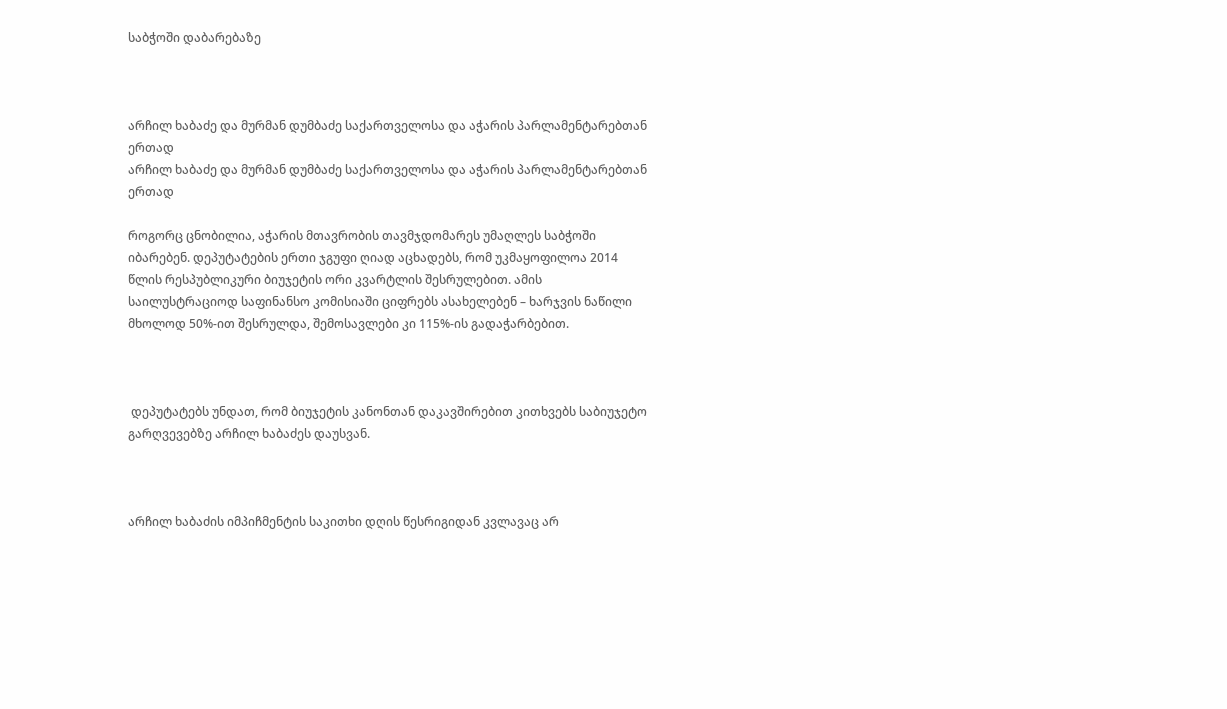საბჭოში დაბარებაზე



არჩილ ხაბაძე და მურმან დუმბაძე საქართველოსა და აჭარის პარლამენტარებთან ერთად
არჩილ ხაბაძე და მურმან დუმბაძე საქართველოსა და აჭარის პარლამენტარებთან ერთად

როგორც ცნობილია, აჭარის მთავრობის თავმჯდომარეს უმაღლეს საბჭოში იბარებენ. დეპუტატების ერთი ჯგუფი ღიად აცხადებს, რომ უკმაყოფილოა 2014 წლის რესპუბლიკური ბიუჯეტის ორი კვარტლის შესრულებით. ამის საილუსტრაციოდ საფინანსო კომისიაში ციფრებს ასახელებენ – ხარჯვის ნაწილი მხოლოდ 50%-ით შესრულდა, შემოსავლები კი 115%-ის გადაჭარბებით.



 დეპუტატებს უნდათ, რომ ბიუჯეტის კანონთან დაკავშირებით კითხვებს საბიუჯეტო გარღვევებზე არჩილ ხაბაძეს დაუსვან.



არჩილ ხაბაძის იმპიჩმენტის საკითხი დღის წესრიგიდან კვლავაც არ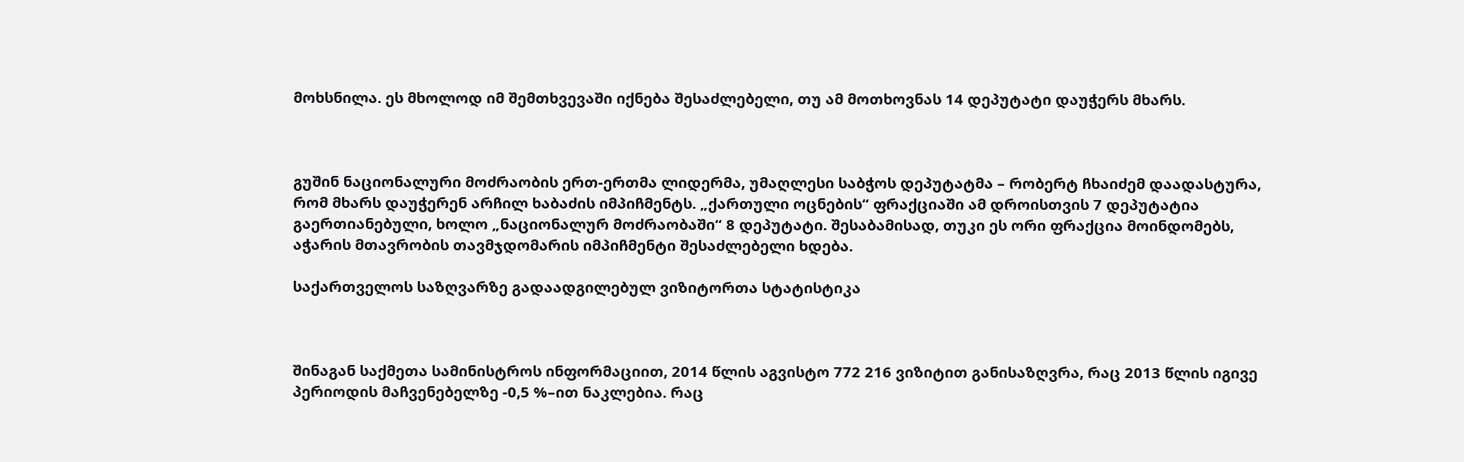მოხსნილა. ეს მხოლოდ იმ შემთხვევაში იქნება შესაძლებელი, თუ ამ მოთხოვნას 14 დეპუტატი დაუჭერს მხარს.



გუშინ ნაციონალური მოძრაობის ერთ-ერთმა ლიდერმა, უმაღლესი საბჭოს დეპუტატმა – რობერტ ჩხაიძემ დაადასტურა, რომ მხარს დაუჭერენ არჩილ ხაბაძის იმპიჩმენტს. „ქართული ოცნების“ ფრაქციაში ამ დროისთვის 7 დეპუტატია გაერთიანებული, ხოლო „ნაციონალურ მოძრაობაში“ 8 დეპუტატი. შესაბამისად, თუკი ეს ორი ფრაქცია მოინდომებს, აჭარის მთავრობის თავმჯდომარის იმპიჩმენტი შესაძლებელი ხდება.

საქართველოს საზღვარზე გადაადგილებულ ვიზიტორთა სტატისტიკა



შინაგან საქმეთა სამინისტროს ინფორმაციით, 2014 წლის აგვისტო 772 216 ვიზიტით განისაზღვრა, რაც 2013 წლის იგივე პერიოდის მაჩვენებელზე -0,5 %–ით ნაკლებია. რაც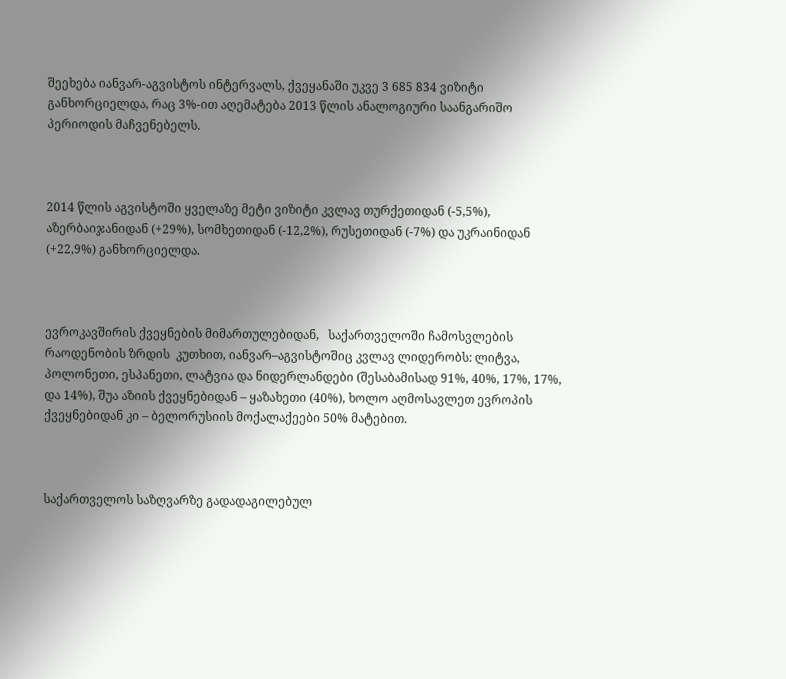შეეხება იანვარ-აგვისტოს ინტერვალს, ქვეყანაში უკვე 3 685 834 ვიზიტი განხორციელდა, რაც 3%-ით აღემატება 2013 წლის ანალოგიური საანგარიშო პერიოდის მაჩვენებელს.



2014 წლის აგვისტოში ყველაზე მეტი ვიზიტი კვლავ თურქეთიდან (-5,5%), აზერბაიჯანიდან (+29%), სომხეთიდან (-12,2%), რუსეთიდან (-7%) და უკრაინიდან (+22,9%) განხორციელდა.



ევროკავშირის ქვეყნების მიმართულებიდან,   საქართველოში ჩამოსვლების რაოდენობის ზრდის  კუთხით, იანვარ–აგვისტოშიც კვლავ ლიდერობს: ლიტვა, პოლონეთი, ესპანეთი, ლატვია და ნიდერლანდები (შესაბამისად 91%, 40%, 17%, 17%, და 14%), შუა აზიის ქვეყნებიდან – ყაზახეთი (40%), ხოლო აღმოსავლეთ ევროპის ქვეყნებიდან კი – ბელორუსიის მოქალაქეები 50% მატებით.



საქართველოს საზღვარზე გადადაგილებულ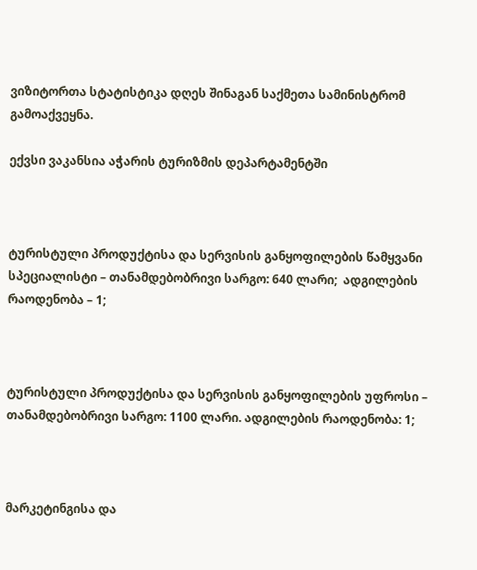ვიზიტორთა სტატისტიკა დღეს შინაგან საქმეთა სამინისტრომ გამოაქვეყნა.

ექვსი ვაკანსია აჭარის ტურიზმის დეპარტამენტში



ტურისტული პროდუქტისა და სერვისის განყოფილების წამყვანი სპეციალისტი – თანამდებობრივი სარგო: 640 ლარი;  ადგილების რაოდენობა – 1;



ტურისტული პროდუქტისა და სერვისის განყოფილების უფროსი – თანამდებობრივი სარგო: 1100 ლარი. ადგილების რაოდენობა: 1;



მარკეტინგისა და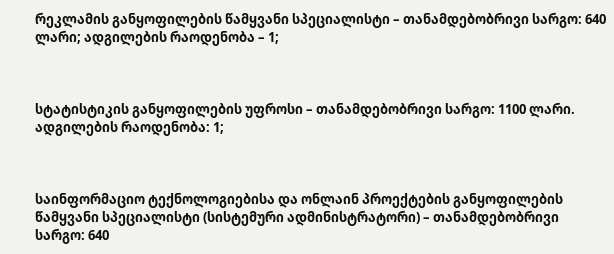რეკლამის განყოფილების წამყვანი სპეციალისტი – თანამდებობრივი სარგო: 640 ლარი; ადგილების რაოდენობა – 1;



სტატისტიკის განყოფილების უფროსი – თანამდებობრივი სარგო: 1100 ლარი. ადგილების რაოდენობა: 1;



საინფორმაციო ტექნოლოგიებისა და ონლაინ პროექტების განყოფილების წამყვანი სპეციალისტი (სისტემური ადმინისტრატორი) – თანამდებობრივი სარგო: 640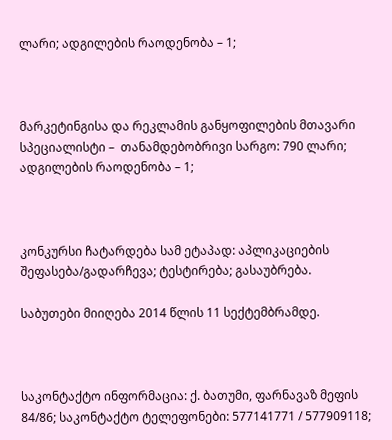ლარი; ადგილების რაოდენობა – 1;



მარკეტინგისა და რეკლამის განყოფილების მთავარი სპეციალისტი –  თანამდებობრივი სარგო: 790 ლარი; ადგილების რაოდენობა – 1;



კონკურსი ჩატარდება სამ ეტაპად: აპლიკაციების შეფასება/გადარჩევა; ტესტირება; გასაუბრება.

საბუთები მიიღება 2014 წლის 11 სექტემბრამდე.



საკონტაქტო ინფორმაცია: ქ. ბათუმი, ფარნავაზ მეფის 84/86; საკონტაქტო ტელეფონები: 577141771 / 577909118;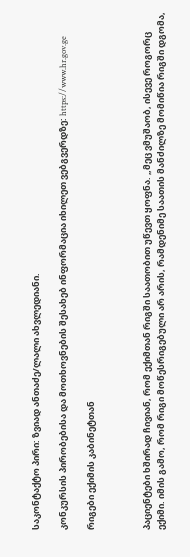საკონტაქტო პირი: ზვიად ანთაძე/ლალი ახვლედიანი.

კონკურსის პირობებისა და მოთხოვნების შესახებ ინფორმაცია იხილეთ ვებგვერდზე: https://www.hr.gov.ge

რიგები ექიმის კაბინეტთან



პაციენტები ხშირად ჩივიან, რომ ექიმთან რიგში საათობით უწევთ ყოფნა. „მეც ვმუშაობ, ისევე როგორც ექიმი. იმის გამო, რომ რიგი მოწესრიგებული არ არის, რამდენიმე საათის მანძილზე მომიწია რიგში დგომა,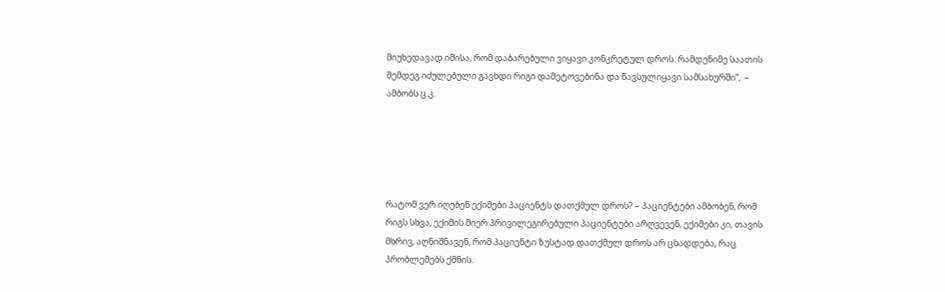მიუხედავად იმისა, რომ დაბარებული ვიყავი კონკრეტულ დროს. რამდენიმე საათის შემდეგ იძულებული გავხდი რიგი დამეტოვებინა და წავსულიყავი სამსახურში“,  – ამბობს ც.კ.





რატომ ვერ იღებენ ექიმები პაციენტს დათქმულ დროს? – პაციენტები ამბობენ, რომ რიგს სხვა, ექიმის მიერ პრივილეგირებული პაციენტები არღვევენ, ექიმები კი, თავის მხრივ, აღნიშნავენ, რომ პაციენტი ზუსტად დათქმულ დროს არ ცხადდება, რაც პრობლემებს ქმნის.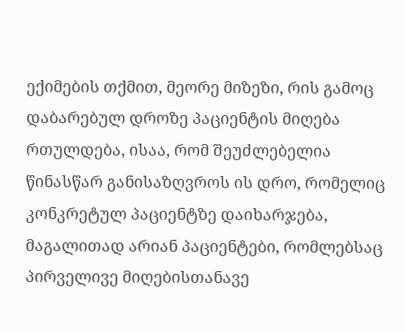ექიმების თქმით, მეორე მიზეზი, რის გამოც დაბარებულ დროზე პაციენტის მიღება რთულდება, ისაა, რომ შეუძლებელია წინასწარ განისაზღვროს ის დრო, რომელიც კონკრეტულ პაციენტზე დაიხარჯება, მაგალითად არიან პაციენტები, რომლებსაც პირველივე მიღებისთანავე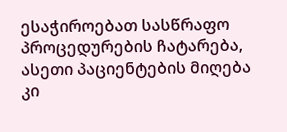ესაჭიროებათ სასწრაფო პროცედურების ჩატარება, ასეთი პაციენტების მიღება კი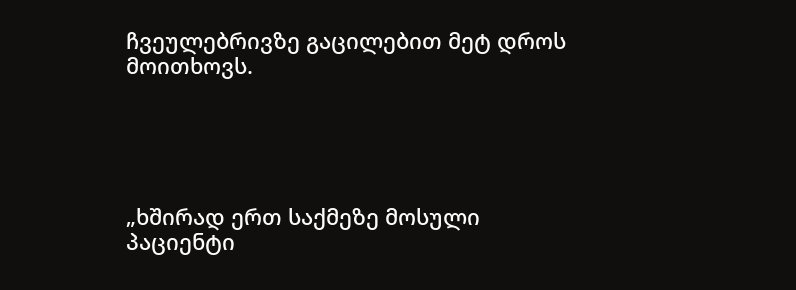ჩვეულებრივზე გაცილებით მეტ დროს მოითხოვს.





„ხშირად ერთ საქმეზე მოსული პაციენტი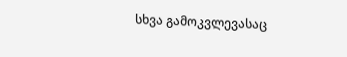სხვა გამოკვლევასაც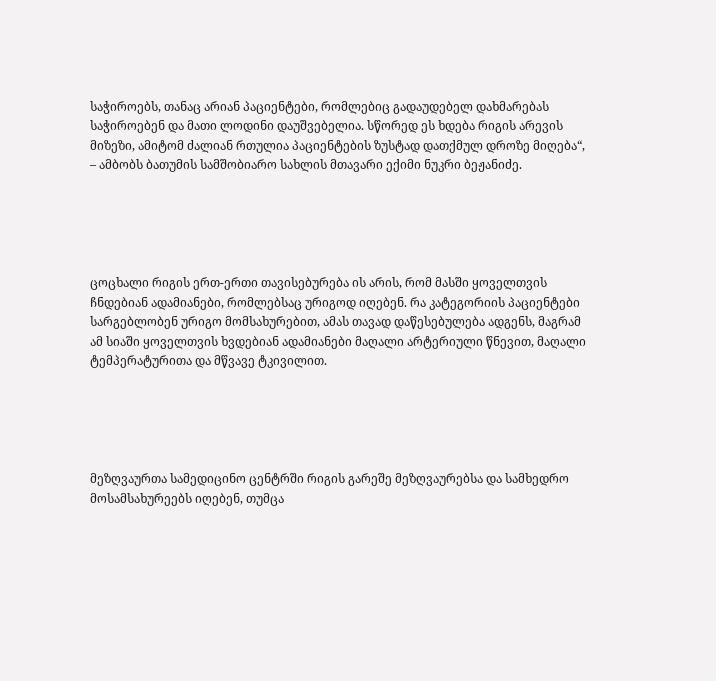საჭიროებს, თანაც არიან პაციენტები, რომლებიც გადაუდებელ დახმარებას საჭიროებენ და მათი ლოდინი დაუშვებელია. სწორედ ეს ხდება რიგის არევის მიზეზი, ამიტომ ძალიან რთულია პაციენტების ზუსტად დათქმულ დროზე მიღება“, – ამბობს ბათუმის სამშობიარო სახლის მთავარი ექიმი ნუკრი ბეჟანიძე.





ცოცხალი რიგის ერთ-ერთი თავისებურება ის არის, რომ მასში ყოველთვის ჩნდებიან ადამიანები, რომლებსაც ურიგოდ იღებენ. რა კატეგორიის პაციენტები სარგებლობენ ურიგო მომსახურებით, ამას თავად დაწესებულება ადგენს, მაგრამ ამ სიაში ყოველთვის ხვდებიან ადამიანები მაღალი არტერიული წნევით, მაღალი ტემპერატურითა და მწვავე ტკივილით.





მეზღვაურთა სამედიცინო ცენტრში რიგის გარეშე მეზღვაურებსა და სამხედრო მოსამსახურეებს იღებენ, თუმცა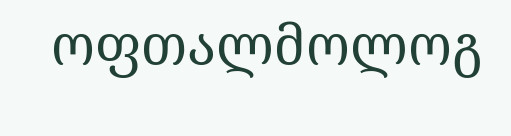ოფთალმოლოგ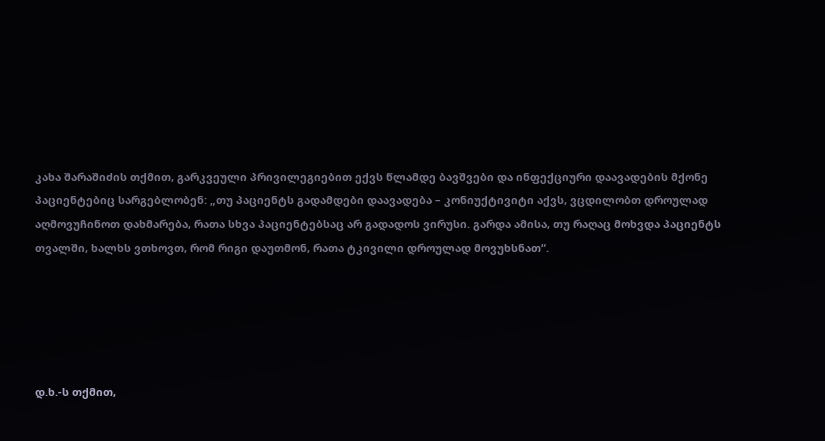კახა შარაშიძის თქმით, გარკვეული პრივილეგიებით ექვს წლამდე ბავშვები და ინფექციური დაავადების მქონე პაციენტებიც სარგებლობენ: „თუ პაციენტს გადამდები დაავადება – კონიუქტივიტი აქვს, ვცდილობთ დროულად აღმოვუჩინოთ დახმარება, რათა სხვა პაციენტებსაც არ გადადოს ვირუსი. გარდა ამისა, თუ რაღაც მოხვდა პაციენტს თვალში, ხალხს ვთხოვთ, რომ რიგი დაუთმონ, რათა ტკივილი დროულად მოვუხსნათ“.





დ.ხ.-ს თქმით,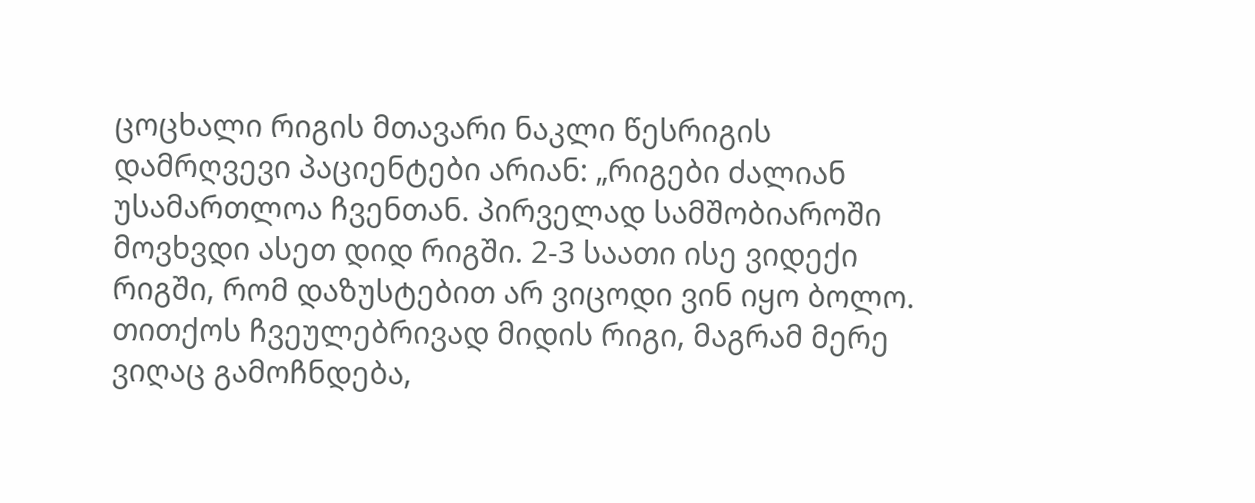ცოცხალი რიგის მთავარი ნაკლი წესრიგის დამრღვევი პაციენტები არიან: „რიგები ძალიან უსამართლოა ჩვენთან. პირველად სამშობიაროში მოვხვდი ასეთ დიდ რიგში. 2-3 საათი ისე ვიდექი რიგში, რომ დაზუსტებით არ ვიცოდი ვინ იყო ბოლო. თითქოს ჩვეულებრივად მიდის რიგი, მაგრამ მერე ვიღაც გამოჩნდება,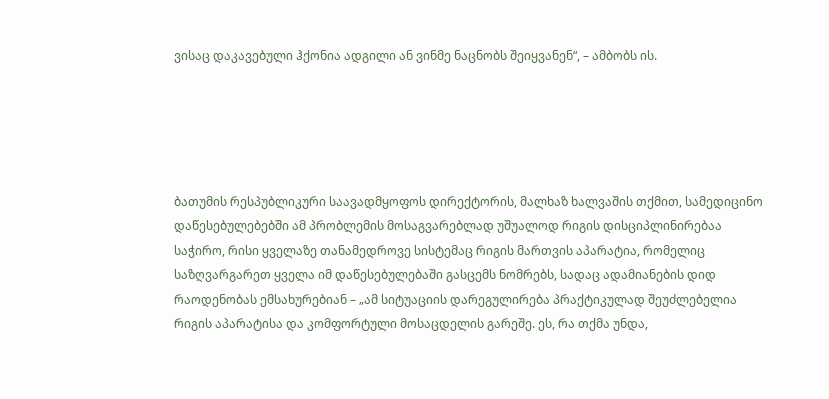ვისაც დაკავებული ჰქონია ადგილი ან ვინმე ნაცნობს შეიყვანენ“, – ამბობს ის.





ბათუმის რესპუბლიკური საავადმყოფოს დირექტორის, მალხაზ ხალვაშის თქმით, სამედიცინო დაწესებულებებში ამ პრობლემის მოსაგვარებლად უშუალოდ რიგის დისციპლინირებაა საჭირო, რისი ყველაზე თანამედროვე სისტემაც რიგის მართვის აპარატია, რომელიც საზღვარგარეთ ყველა იმ დაწესებულებაში გასცემს ნომრებს, სადაც ადამიანების დიდ რაოდენობას ემსახურებიან – „ამ სიტუაციის დარეგულირება პრაქტიკულად შეუძლებელია რიგის აპარატისა და კომფორტული მოსაცდელის გარეშე. ეს, რა თქმა უნდა,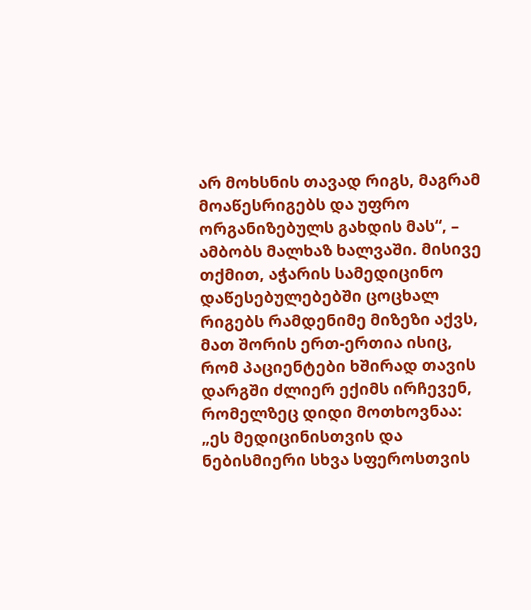არ მოხსნის თავად რიგს, მაგრამ მოაწესრიგებს და უფრო ორგანიზებულს გახდის მას“, – ამბობს მალხაზ ხალვაში. მისივე თქმით, აჭარის სამედიცინო დაწესებულებებში ცოცხალ რიგებს რამდენიმე მიზეზი აქვს, მათ შორის ერთ-ერთია ისიც, რომ პაციენტები ხშირად თავის დარგში ძლიერ ექიმს ირჩევენ, რომელზეც დიდი მოთხოვნაა: „ეს მედიცინისთვის და ნებისმიერი სხვა სფეროსთვის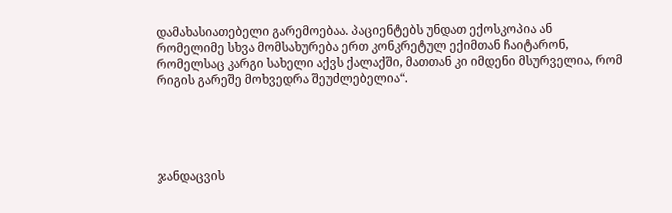დამახასიათებელი გარემოებაა. პაციენტებს უნდათ ექოსკოპია ან რომელიმე სხვა მომსახურება ერთ კონკრეტულ ექიმთან ჩაიტარონ, რომელსაც კარგი სახელი აქვს ქალაქში, მათთან კი იმდენი მსურველია, რომ რიგის გარეშე მოხვედრა შეუძლებელია“.





ჯანდაცვის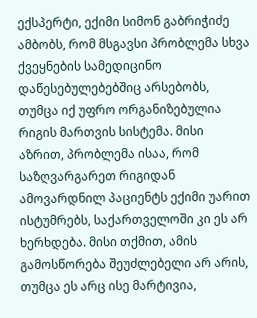ექსპერტი, ექიმი სიმონ გაბრიჭიძე ამბობს, რომ მსგავსი პრობლემა სხვა ქვეყნების სამედიცინო დაწესებულებებშიც არსებობს, თუმცა იქ უფრო ორგანიზებულია რიგის მართვის სისტემა. მისი აზრით, პრობლემა ისაა, რომ საზღვარგარეთ რიგიდან ამოვარდნილ პაციენტს ექიმი უარით ისტუმრებს, საქართველოში კი ეს არ ხერხდება. მისი თქმით, ამის გამოსწორება შეუძლებელი არ არის, თუმცა ეს არც ისე მარტივია,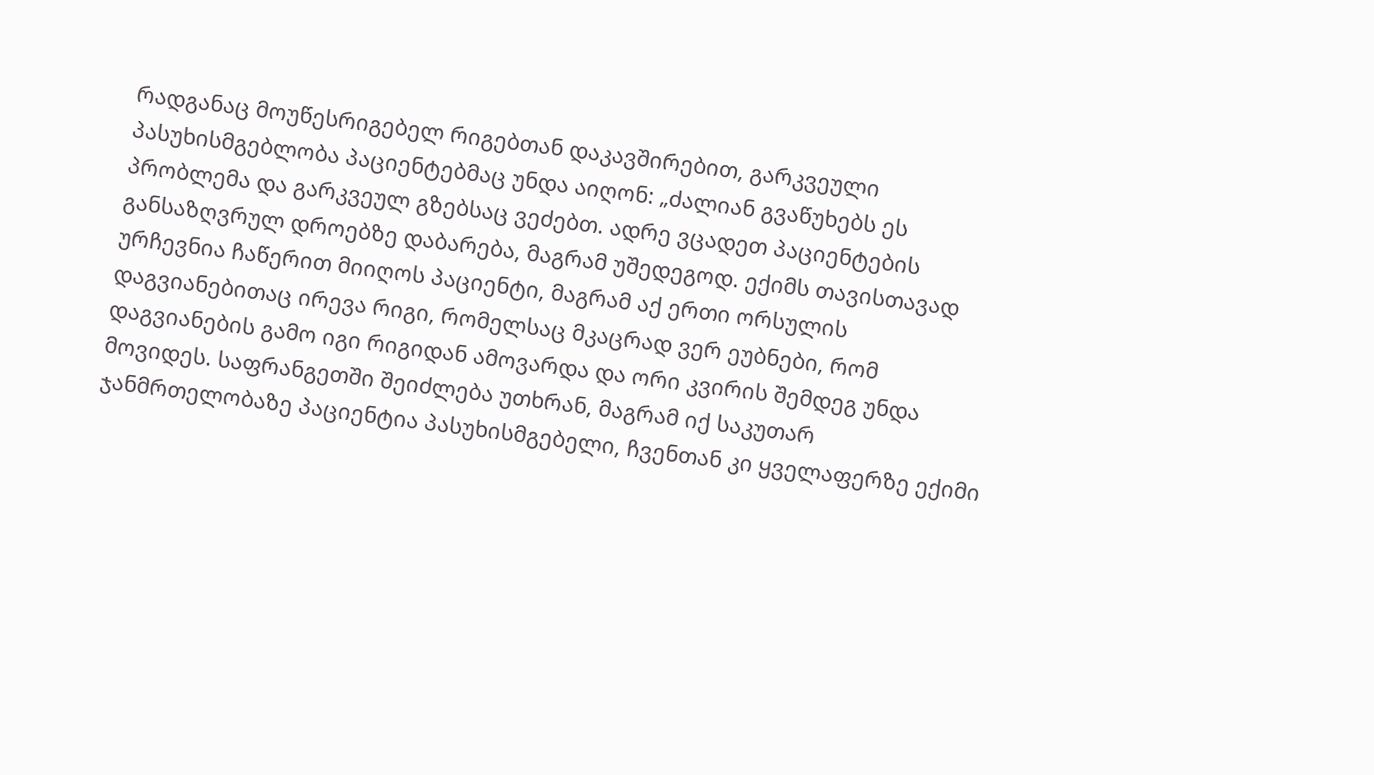რადგანაც მოუწესრიგებელ რიგებთან დაკავშირებით, გარკვეული პასუხისმგებლობა პაციენტებმაც უნდა აიღონ: „ძალიან გვაწუხებს ეს პრობლემა და გარკვეულ გზებსაც ვეძებთ. ადრე ვცადეთ პაციენტების განსაზღვრულ დროებზე დაბარება, მაგრამ უშედეგოდ. ექიმს თავისთავად ურჩევნია ჩაწერით მიიღოს პაციენტი, მაგრამ აქ ერთი ორსულის დაგვიანებითაც ირევა რიგი, რომელსაც მკაცრად ვერ ეუბნები, რომ დაგვიანების გამო იგი რიგიდან ამოვარდა და ორი კვირის შემდეგ უნდა მოვიდეს. საფრანგეთში შეიძლება უთხრან, მაგრამ იქ საკუთარ ჯანმრთელობაზე პაციენტია პასუხისმგებელი, ჩვენთან კი ყველაფერზე ექიმი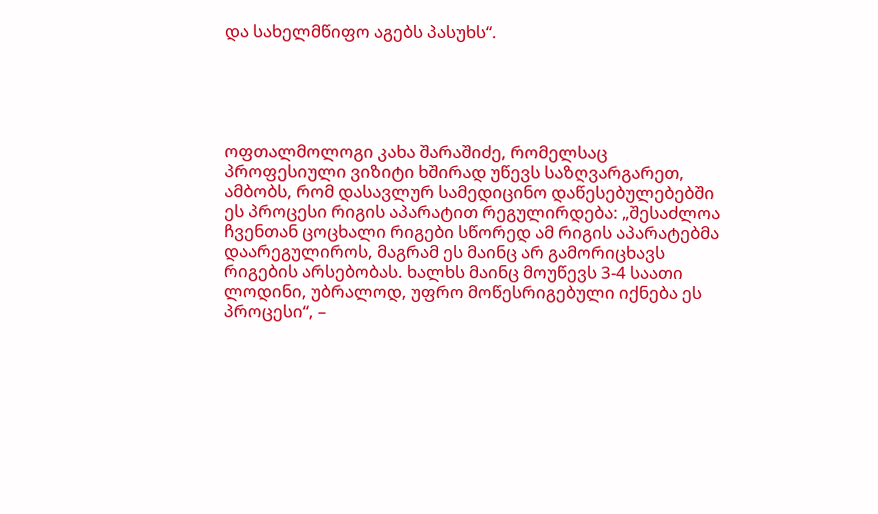და სახელმწიფო აგებს პასუხს“.





ოფთალმოლოგი კახა შარაშიძე, რომელსაც პროფესიული ვიზიტი ხშირად უწევს საზღვარგარეთ, ამბობს, რომ დასავლურ სამედიცინო დაწესებულებებში ეს პროცესი რიგის აპარატით რეგულირდება: „შესაძლოა ჩვენთან ცოცხალი რიგები სწორედ ამ რიგის აპარატებმა დაარეგულიროს, მაგრამ ეს მაინც არ გამორიცხავს რიგების არსებობას. ხალხს მაინც მოუწევს 3-4 საათი ლოდინი, უბრალოდ, უფრო მოწესრიგებული იქნება ეს პროცესი“, –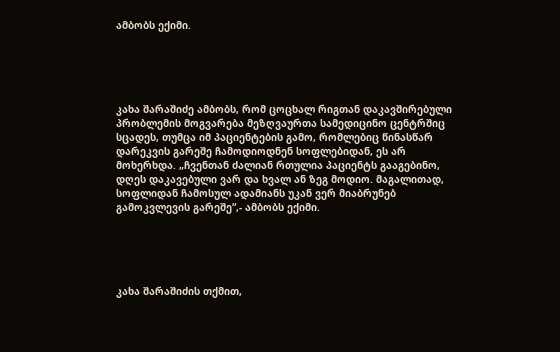ამბობს ექიმი.





კახა შარაშიძე ამბობს, რომ ცოცხალ რიგთან დაკავშირებული პრობლემის მოგვარება მეზღვაურთა სამედიცინო ცენტრშიც სცადეს, თუმცა იმ პაციენტების გამო, რომლებიც წინასწარ დარეკვის გარეშე ჩამოდიოდნენ სოფლებიდან, ეს არ მოხერხდა. „ჩვენთან ძალიან რთულია პაციენტს გააგებინო, დღეს დაკავებული ვარ და ხვალ ან ზეგ მოდიო. მაგალითად, სოფლიდან ჩამოსულ ადამიანს უკან ვერ მიაბრუნებ გამოკვლევის გარეშე“,- ამბობს ექიმი.





კახა შარაშიძის თქმით,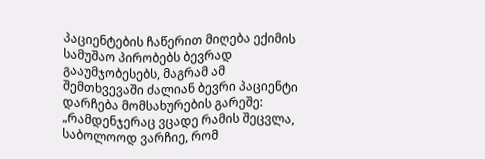პაციენტების ჩაწერით მიღება ექიმის სამუშაო პირობებს ბევრად გააუმჯობესებს, მაგრამ ამ შემთხვევაში ძალიან ბევრი პაციენტი დარჩება მომსახურების გარეშე: „რამდენჯერაც ვცადე რამის შეცვლა, საბოლოოდ ვარჩიე, რომ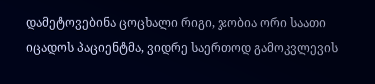დამეტოვებინა ცოცხალი რიგი, ჯობია ორი საათი იცადოს პაციენტმა, ვიდრე საერთოდ გამოკვლევის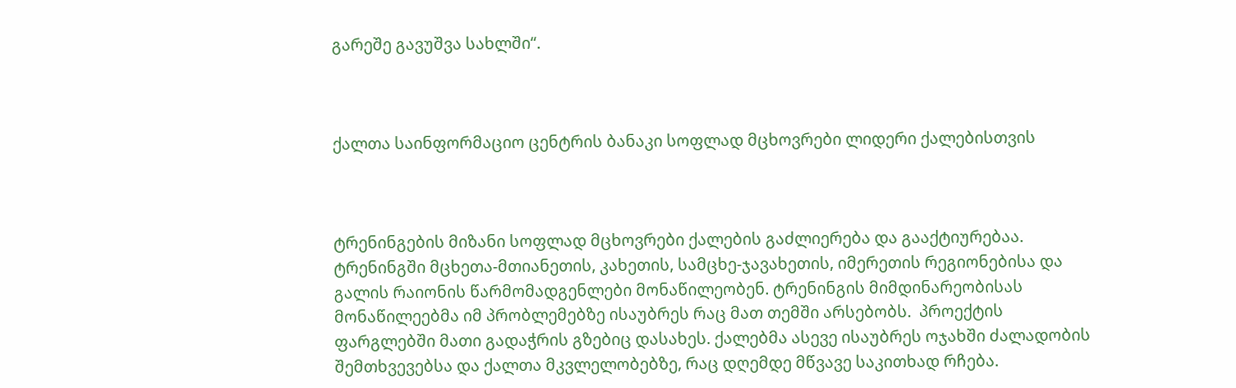გარეშე გავუშვა სახლში“.



ქალთა საინფორმაციო ცენტრის ბანაკი სოფლად მცხოვრები ლიდერი ქალებისთვის



ტრენინგების მიზანი სოფლად მცხოვრები ქალების გაძლიერება და გააქტიურებაა.  ტრენინგში მცხეთა-მთიანეთის, კახეთის, სამცხე-ჯავახეთის, იმერეთის რეგიონებისა და გალის რაიონის წარმომადგენლები მონაწილეობენ. ტრენინგის მიმდინარეობისას მონაწილეებმა იმ პრობლემებზე ისაუბრეს რაც მათ თემში არსებობს.  პროექტის ფარგლებში მათი გადაჭრის გზებიც დასახეს. ქალებმა ასევე ისაუბრეს ოჯახში ძალადობის შემთხვევებსა და ქალთა მკვლელობებზე, რაც დღემდე მწვავე საკითხად რჩება.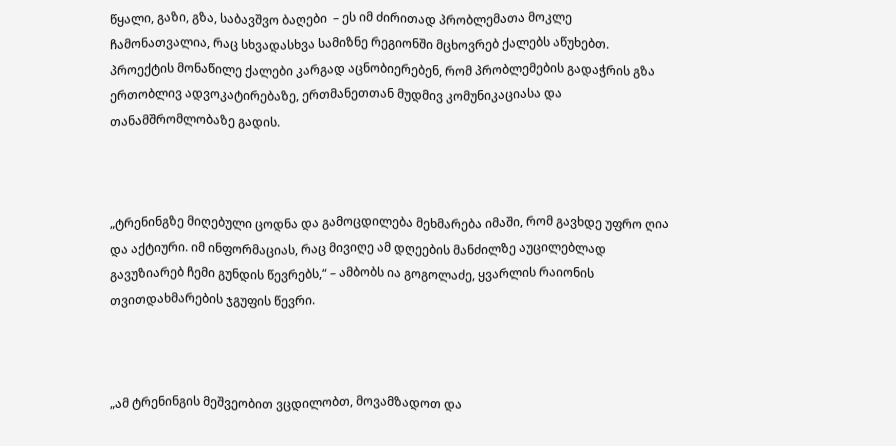წყალი, გაზი, გზა, საბავშვო ბაღები  – ეს იმ ძირითად პრობლემათა მოკლე ჩამონათვალია, რაც სხვადასხვა სამიზნე რეგიონში მცხოვრებ ქალებს აწუხებთ. პროექტის მონაწილე ქალები კარგად აცნობიერებენ, რომ პრობლემების გადაჭრის გზა ერთობლივ ადვოკატირებაზე, ერთმანეთთან მუდმივ კომუნიკაციასა და თანამშრომლობაზე გადის.



„ტრენინგზე მიღებული ცოდნა და გამოცდილება მეხმარება იმაში, რომ გავხდე უფრო ღია და აქტიური. იმ ინფორმაციას, რაც მივიღე ამ დღეების მანძილზე აუცილებლად გავუზიარებ ჩემი გუნდის წევრებს,“ – ამბობს ია გოგოლაძე, ყვარლის რაიონის თვითდახმარების ჯგუფის წევრი.



„ამ ტრენინგის მეშვეობით ვცდილობთ, მოვამზადოთ და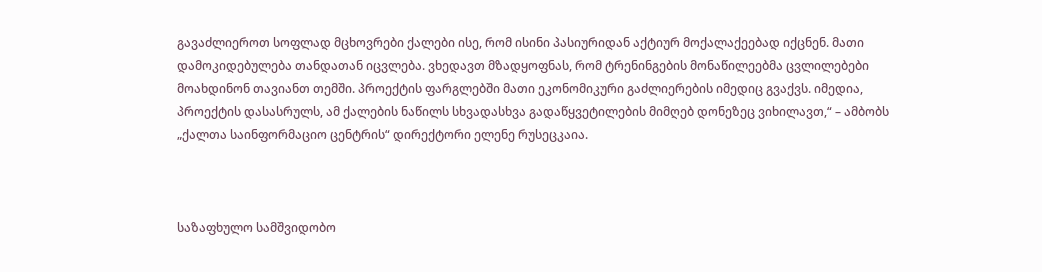გავაძლიეროთ სოფლად მცხოვრები ქალები ისე, რომ ისინი პასიურიდან აქტიურ მოქალაქეებად იქცნენ. მათი დამოკიდებულება თანდათან იცვლება. ვხედავთ მზადყოფნას, რომ ტრენინგების მონაწილეებმა ცვლილებები მოახდინონ თავიანთ თემში. პროექტის ფარგლებში მათი ეკონომიკური გაძლიერების იმედიც გვაქვს. იმედია, პროექტის დასასრულს, ამ ქალების ნაწილს სხვადასხვა გადაწყვეტილების მიმღებ დონეზეც ვიხილავთ,“ – ამბობს „ქალთა საინფორმაციო ცენტრის“ დირექტორი ელენე რუსეცკაია.



საზაფხულო სამშვიდობო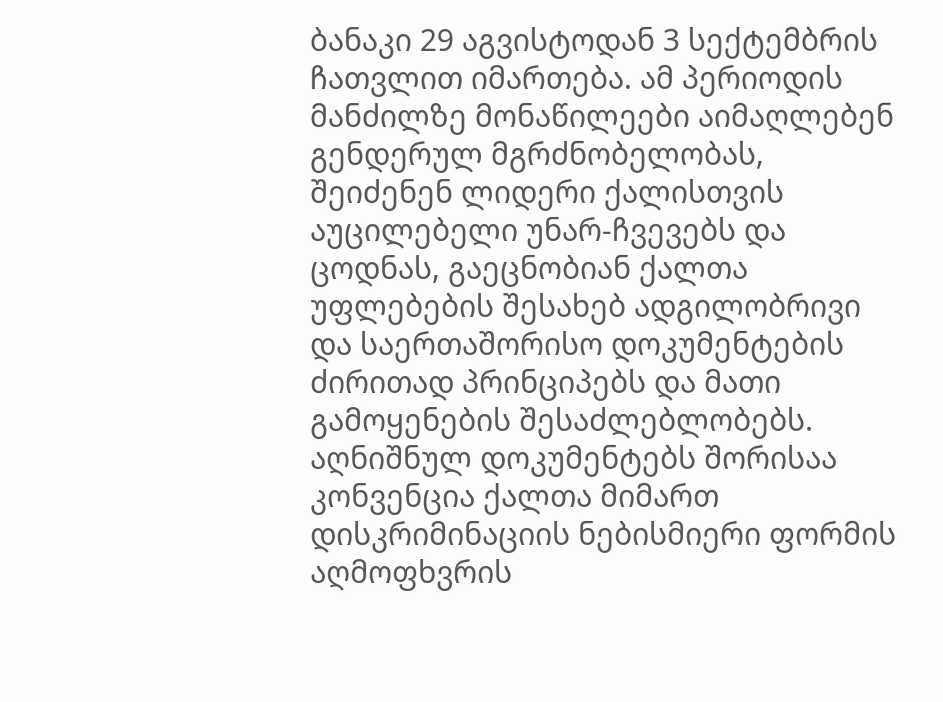ბანაკი 29 აგვისტოდან 3 სექტემბრის ჩათვლით იმართება. ამ პერიოდის მანძილზე მონაწილეები აიმაღლებენ გენდერულ მგრძნობელობას, შეიძენენ ლიდერი ქალისთვის აუცილებელი უნარ-ჩვევებს და ცოდნას, გაეცნობიან ქალთა უფლებების შესახებ ადგილობრივი და საერთაშორისო დოკუმენტების ძირითად პრინციპებს და მათი გამოყენების შესაძლებლობებს. აღნიშნულ დოკუმენტებს შორისაა კონვენცია ქალთა მიმართ დისკრიმინაციის ნებისმიერი ფორმის აღმოფხვრის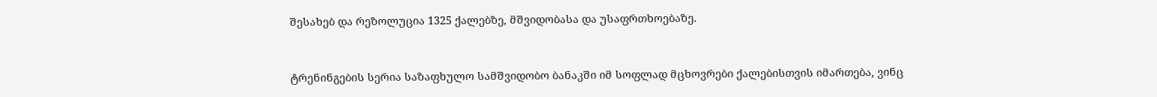შესახებ და რეზოლუცია 1325 ქალებზე, მშვიდობასა და უსაფრთხოებაზე.



ტრენინგების სერია საზაფხულო სამშვიდობო ბანაკში იმ სოფლად მცხოვრები ქალებისთვის იმართება, ვინც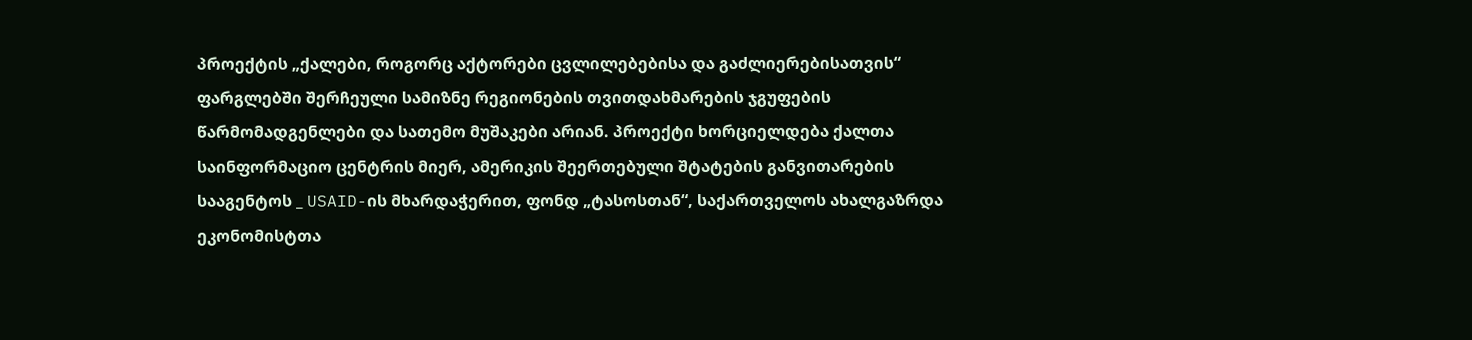პროექტის „ქალები, როგორც აქტორები ცვლილებებისა და გაძლიერებისათვის“ ფარგლებში შერჩეული სამიზნე რეგიონების თვითდახმარების ჯგუფების წარმომადგენლები და სათემო მუშაკები არიან. პროექტი ხორციელდება ქალთა საინფორმაციო ცენტრის მიერ, ამერიკის შეერთებული შტატების განვითარების სააგენტოს _ USAID-ის მხარდაჭერით, ფონდ „ტასოსთან“, საქართველოს ახალგაზრდა ეკონომისტთა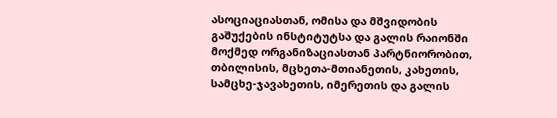ასოციაციასთან, ომისა და მშვიდობის გაშუქების ინსტიტუტსა და გალის რაიონში მოქმედ ორგანიზაციასთან პარტნიორობით, თბილისის, მცხეთა-მთიანეთის, კახეთის, სამცხე-ჯავახეთის, იმერეთის და გალის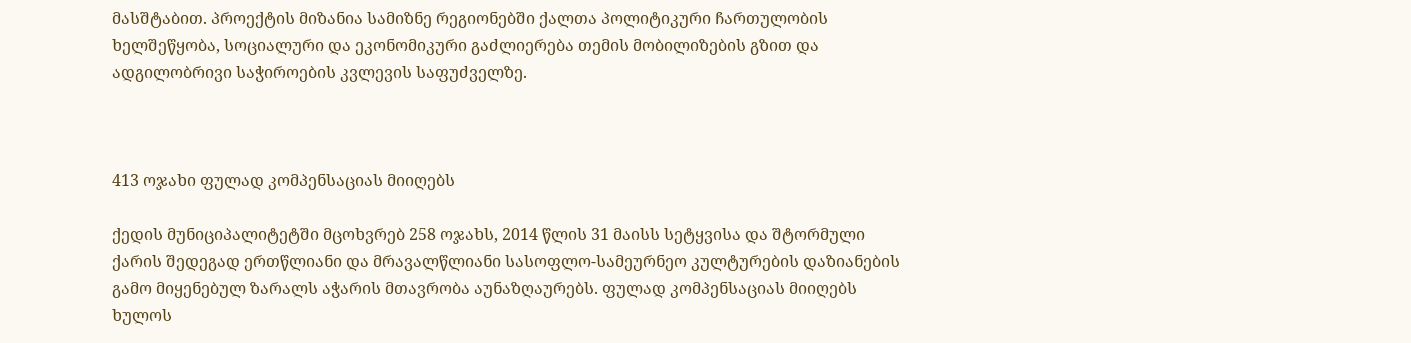მასშტაბით. პროექტის მიზანია სამიზნე რეგიონებში ქალთა პოლიტიკური ჩართულობის ხელშეწყობა, სოციალური და ეკონომიკური გაძლიერება თემის მობილიზების გზით და ადგილობრივი საჭიროების კვლევის საფუძველზე.



413 ოჯახი ფულად კომპენსაციას მიიღებს

ქედის მუნიციპალიტეტში მცოხვრებ 258 ოჯახს, 2014 წლის 31 მაისს სეტყვისა და შტორმული ქარის შედეგად ერთწლიანი და მრავალწლიანი სასოფლო-სამეურნეო კულტურების დაზიანების გამო მიყენებულ ზარალს აჭარის მთავრობა აუნაზღაურებს. ფულად კომპენსაციას მიიღებს ხულოს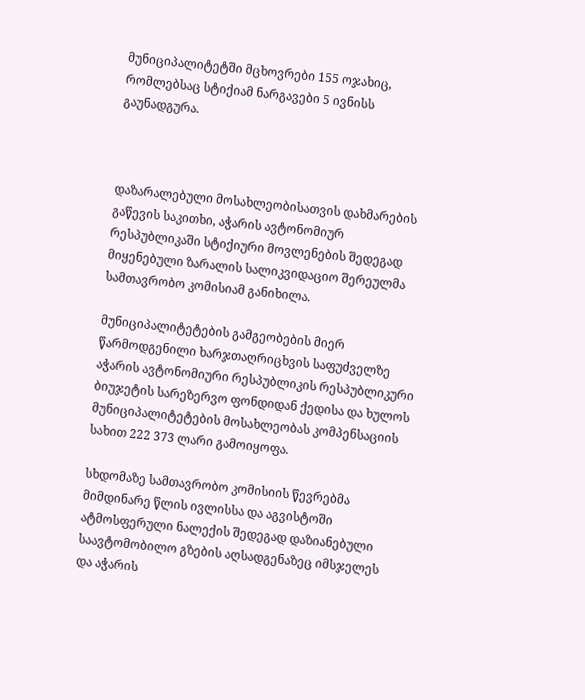მუნიციპალიტეტში მცხოვრები 155 ოჯახიც, რომლებსაც სტიქიამ ნარგავები 5 ივნისს გაუნადგურა.



დაზარალებული მოსახლეობისათვის დახმარების გაწევის საკითხი, აჭარის ავტონომიურ რესპუბლიკაში სტიქიური მოვლენების შედეგად მიყენებული ზარალის სალიკვიდაციო შერეულმა სამთავრობო კომისიამ განიხილა.

მუნიციპალიტეტების გამგეობების მიერ წარმოდგენილი ხარჯთაღრიცხვის საფუძველზე აჭარის ავტონომიური რესპუბლიკის რესპუბლიკური ბიუჯეტის სარეზერვო ფონდიდან ქედისა და ხულოს მუნიციპალიტეტების მოსახლეობას კომპენსაციის სახით 222 373 ლარი გამოიყოფა.

სხდომაზე სამთავრობო კომისიის წევრებმა მიმდინარე წლის ივლისსა და აგვისტოში ატმოსფერული ნალექის შედეგად დაზიანებული საავტომობილო გზების აღსადგენაზეც იმსჯელეს და აჭარის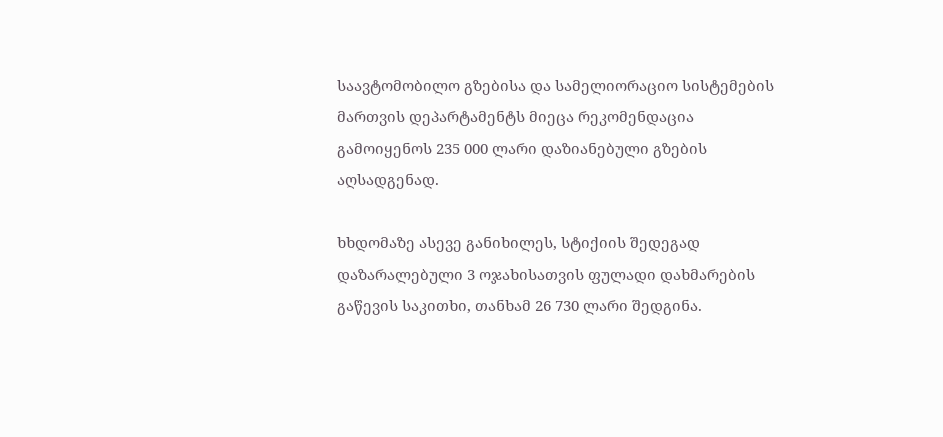საავტომობილო გზებისა და სამელიორაციო სისტემების მართვის დეპარტამენტს მიეცა რეკომენდაცია გამოიყენოს 235 000 ლარი დაზიანებული გზების აღსადგენად.

ხხდომაზე ასევე განიხილეს, სტიქიის შედეგად დაზარალებული 3 ოჯახისათვის ფულადი დახმარების გაწევის საკითხი, თანხამ 26 730 ლარი შედგინა.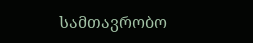სამთავრობო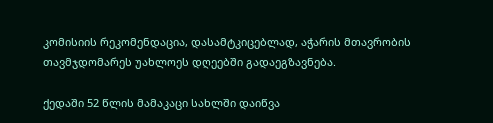კომისიის რეკომენდაცია, დასამტკიცებლად, აჭარის მთავრობის თავმჯდომარეს უახლოეს დღეებში გადაეგზავნება.

ქედაში 52 წლის მამაკაცი სახლში დაიწვა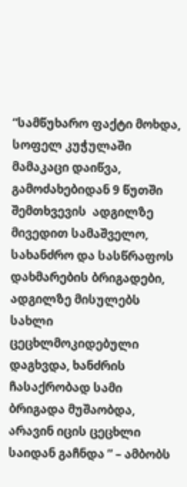“სამწუხარო ფაქტი მოხდა, სოფელ კუჭულაში მამაკაცი დაიწვა, გამოძახებიდან 9 წუთში შემთხვევის  ადგილზე მივედით სამაშველო, სახანძრო და სასწრაფოს დახმარების ბრიგადები, ადგილზე მისულებს სახლი ცეცხლმოკიდებული დაგხვდა, ხანძრის ჩასაქრობად სამი ბრიგადა მუშაობდა, არავინ იცის ცეცხლი საიდან გაჩნდა ” – ამბობს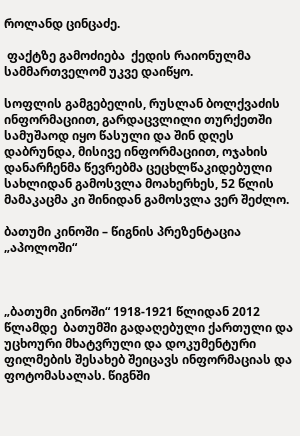როლანდ ცინცაძე.

 ფაქტზე გამოძიება  ქედის რაიონულმა  სამმართველომ უკვე დაიწყო.

სოფლის გამგებელის, რუსლან ბოლქვაძის ინფორმაციით, გარდაცვლილი თურქეთში სამუშაოდ იყო წასული და შინ დღეს დაბრუნდა, მისივე ინფორმაციით, ოჯახის დანარჩენმა წევრებმა ცეცხლწაკიდებული სახლიდან გამოსვლა მოახერხეს, 52 წლის მამაკაცმა კი შინიდან გამოსვლა ვერ შეძლო.

ბათუმი კინოში – წიგნის პრეზენტაცია „აპოლოში“



„ბათუმი კინოში“ 1918-1921 წლიდან 2012 წლამდე  ბათუმში გადაღებული ქართული და უცხოური მხატვრული და დოკუმენტური ფილმების შესახებ შეიცავს ინფორმაციას და ფოტომასალას. წიგნში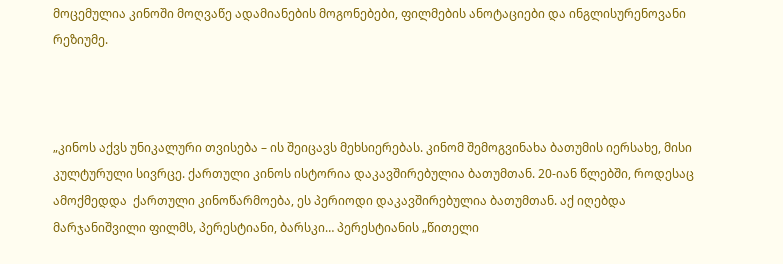მოცემულია კინოში მოღვაწე ადამიანების მოგონებები, ფილმების ანოტაციები და ინგლისურენოვანი რეზიუმე.



„კინოს აქვს უნიკალური თვისება – ის შეიცავს მეხსიერებას. კინომ შემოგვინახა ბათუმის იერსახე, მისი კულტურული სივრცე. ქართული კინოს ისტორია დაკავშირებულია ბათუმთან. 20-იან წლებში, როდესაც ამოქმედდა  ქართული კინოწარმოება, ეს პერიოდი დაკავშირებულია ბათუმთან. აქ იღებდა მარჯანიშვილი ფილმს, პერესტიანი, ბარსკი… პერესტიანის „წითელი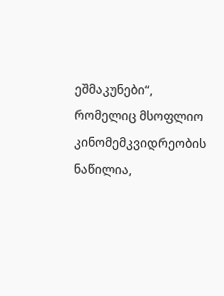ეშმაკუნები“, რომელიც მსოფლიო კინომემკვიდრეობის ნაწილია,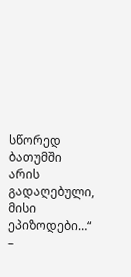სწორედ ბათუმში არის გადაღებული, მისი ეპიზოდები…“ –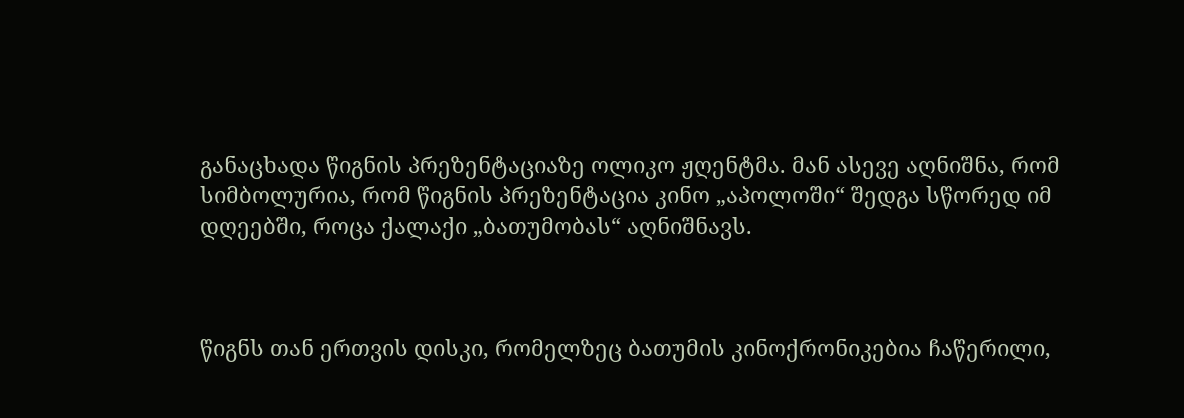განაცხადა წიგნის პრეზენტაციაზე ოლიკო ჟღენტმა. მან ასევე აღნიშნა, რომ სიმბოლურია, რომ წიგნის პრეზენტაცია კინო „აპოლოში“ შედგა სწორედ იმ დღეებში, როცა ქალაქი „ბათუმობას“ აღნიშნავს.



წიგნს თან ერთვის დისკი, რომელზეც ბათუმის კინოქრონიკებია ჩაწერილი,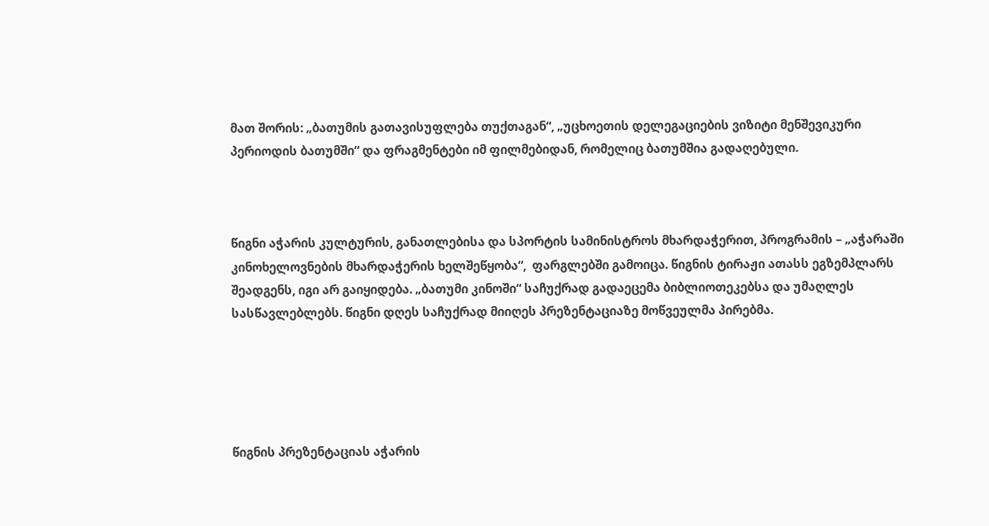მათ შორის: „ბათუმის გათავისუფლება თუქთაგან“, „უცხოეთის დელეგაციების ვიზიტი მენშევიკური პერიოდის ბათუმში“ და ფრაგმენტები იმ ფილმებიდან, რომელიც ბათუმშია გადაღებული.



წიგნი აჭარის კულტურის, განათლებისა და სპორტის სამინისტროს მხარდაჭერით, პროგრამის – „აჭარაში კინოხელოვნების მხარდაჭერის ხელშეწყობა“,  ფარგლებში გამოიცა. წიგნის ტირაჟი ათასს ეგზემპლარს შეადგენს, იგი არ გაიყიდება. „ბათუმი კინოში“ საჩუქრად გადაეცემა ბიბლიოთეკებსა და უმაღლეს სასწავლებლებს. წიგნი დღეს საჩუქრად მიიღეს პრეზენტაციაზე მოწვეულმა პირებმა.





წიგნის პრეზენტაციას აჭარის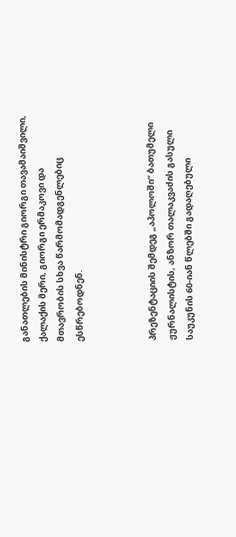განათლების მინისტრი გიორგი თავამაიშვილი, ქალაქის მერი, გიორგი ერმაკოვი და მთავრობის სხვა წარმომადგენლებიც ესწრებოდნენ.



პრეზენტაციის შემდეგ „აპოლოში“ ბათუმელი ჟურნალისტის, ანზორ თალაკვაძის გასული საუკუნის 60-იან წლებში გადაღებული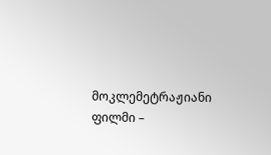მოკლემეტრაჟიანი ფილმი –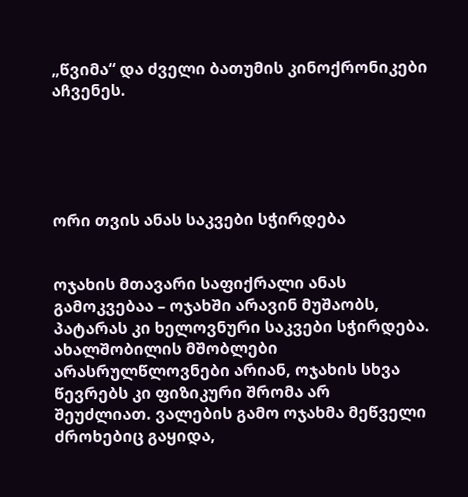„წვიმა“ და ძველი ბათუმის კინოქრონიკები აჩვენეს.





ორი თვის ანას საკვები სჭირდება


ოჯახის მთავარი საფიქრალი ანას გამოკვებაა – ოჯახში არავინ მუშაობს, პატარას კი ხელოვნური საკვები სჭირდება. ახალშობილის მშობლები არასრულწლოვნები არიან, ოჯახის სხვა წევრებს კი ფიზიკური შრომა არ შეუძლიათ. ვალების გამო ოჯახმა მეწველი ძროხებიც გაყიდა,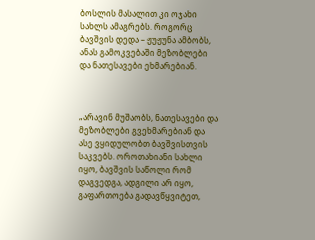ბოსლის მასალით კი ოჯახი სახლს ამაგრებს. როგორც ბავშვის დედა – ჟუჟუნა ამბობს, ანას გამოკვებაში მეზობლები და ნათესავები ეხმარებიან.



„არავინ მუშაობს, ნათესავები და მეზობლები გვეხმარებიან და ასე ვყიდულობთ ბავშვისთვის საკვებს. ოროთახიანი სახლი იყო, ბავშვის საწოლი რომ დაგვედგა, ადგილი არ იყო, გაფართოება გადავწყვიტეთ,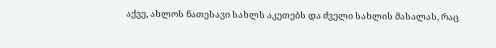აქვე, ახლოს ნათესავი სახლს აკეთებს და ძველი სახლის მასალას, რაც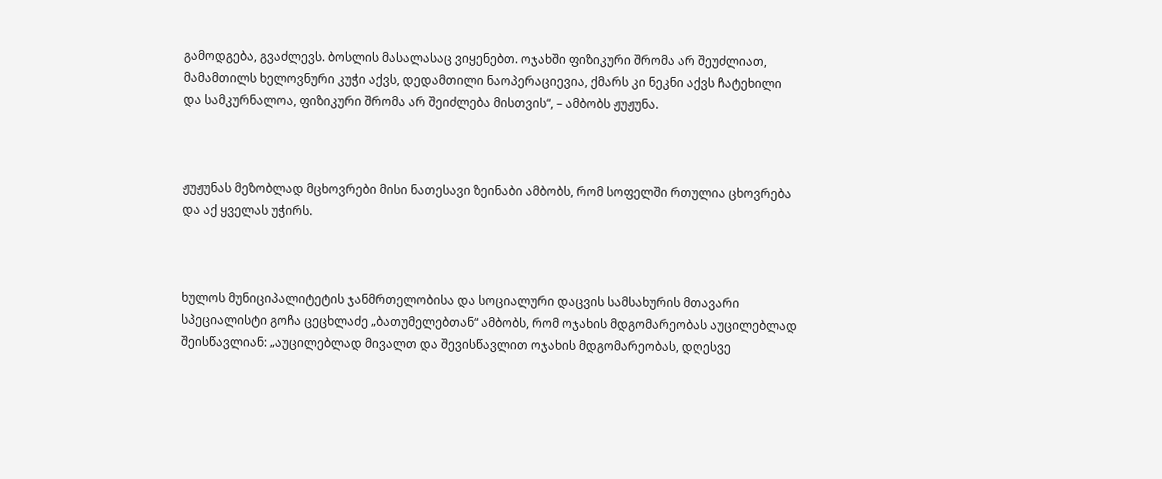გამოდგება, გვაძლევს. ბოსლის მასალასაც ვიყენებთ. ოჯახში ფიზიკური შრომა არ შეუძლიათ, მამამთილს ხელოვნური კუჭი აქვს, დედამთილი ნაოპერაციევია, ქმარს კი ნეკნი აქვს ჩატეხილი და სამკურნალოა, ფიზიკური შრომა არ შეიძლება მისთვის“, – ამბობს ჟუჟუნა.



ჟუჟუნას მეზობლად მცხოვრები მისი ნათესავი ზეინაბი ამბობს, რომ სოფელში რთულია ცხოვრება და აქ ყველას უჭირს.



ხულოს მუნიციპალიტეტის ჯანმრთელობისა და სოციალური დაცვის სამსახურის მთავარი სპეციალისტი გოჩა ცეცხლაძე „ბათუმელებთან“ ამბობს, რომ ოჯახის მდგომარეობას აუცილებლად შეისწავლიან: „აუცილებლად მივალთ და შევისწავლით ოჯახის მდგომარეობას, დღესვე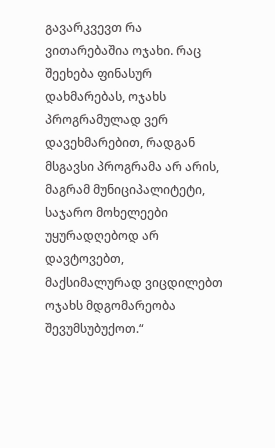გავარკვევთ რა ვითარებაშია ოჯახი. რაც შეეხება ფინასურ დახმარებას, ოჯახს პროგრამულად ვერ დავეხმარებით, რადგან მსგავსი პროგრამა არ არის, მაგრამ მუნიციპალიტეტი, საჯარო მოხელეები უყურადღებოდ არ დავტოვებთ, მაქსიმალურად ვიცდილებთ ოჯახს მდგომარეობა შევუმსუბუქოთ.“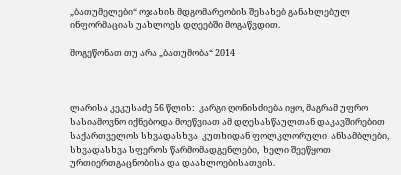„ბათუმელები“ ოჯახის მდგომარეობის შესახებ განახლებულ ინფორმაციას უახლოეს დღეებში მოგაწვდით.

მოგეწონათ თუ არა „ბათუმობა“ 2014



ლარისა კეკუსაძე 56 წლის:  კარგი ღონისძიება იყო, მაგრამ უფრო სასიამოვნო იქნებოდა მოეწვიათ ამ დღესასწაულთან დაკავშირებით საქართველოს სხვადასხვა  კუთხიდან ფოლკლორული  ანსამბლები,  სხვადასხვა სფეროს წარმომადგენლები,  ხელი შეეწყოთ ურთიერთგაცნობისა და დაახლოებისათვის.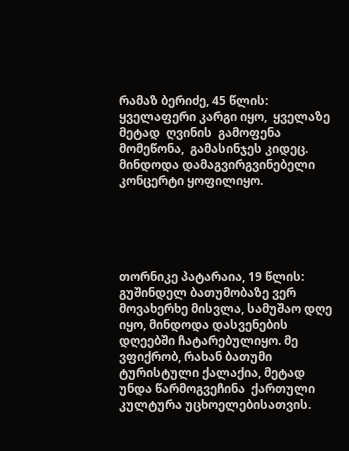რამაზ ბერიძე, 45 წლის: ყველაფერი კარგი იყო,  ყველაზე მეტად  ღვინის  გამოფენა მომეწონა,  გამასინჯეს კიდეც. მინდოდა დამაგვირგვინებელი  კონცერტი ყოფილიყო.





თორნიკე პატარაია, 19 წლის:  გუშინდელ ბათუმობაზე ვერ მოვახერხე მისვლა, სამუშაო დღე იყო, მინდოდა დასვენების დღეებში ჩატარებულიყო. მე ვფიქრობ, რახან ბათუმი ტურისტული ქალაქია, მეტად უნდა წარმოგვეჩინა  ქართული კულტურა უცხოელებისათვის.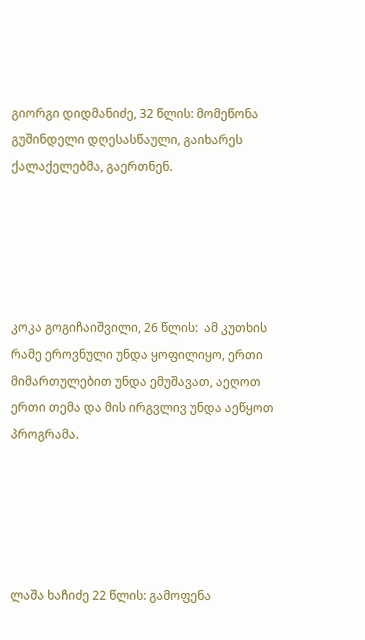გიორგი დიდმანიძე, 32 წლის: მომეწონა გუშინდელი დღესასწაული, გაიხარეს ქალაქელებმა, გაერთნენ.





კოკა გოგიჩაიშვილი, 26 წლის:  ამ კუთხის რამე ეროვნული უნდა ყოფილიყო, ერთი მიმართულებით უნდა ემუშავათ, აეღოთ ერთი თემა და მის ირგვლივ უნდა აეწყოთ პროგრამა.





ლაშა ხაჩიძე 22 წლის: გამოფენა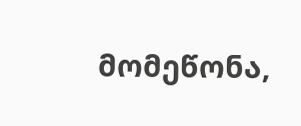მომეწონა,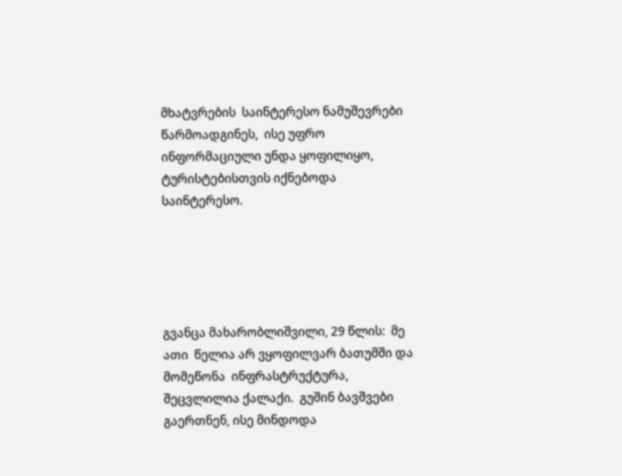მხატვრების  საინტერესო ნამუშევრები წარმოადგინეს,  ისე უფრო ინფორმაციული უნდა ყოფილიყო, ტურისტებისთვის იქნებოდა  საინტერესო.





გვანცა მახარობლიშვილი, 29 წლის:  მე ათი  წელია არ ვყოფილვარ ბათუმში და მომეწონა  ინფრასტრუქტურა, შეცვლილია ქალაქი.  გუშინ ბავშვები  გაერთნენ, ისე მინდოდა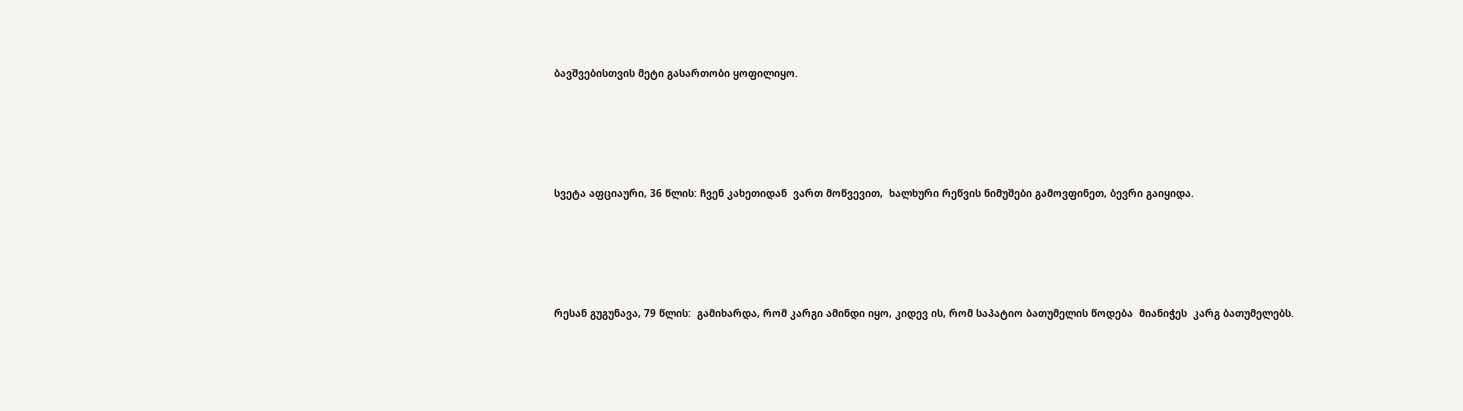ბავშვებისთვის მეტი გასართობი ყოფილიყო.





სვეტა აფციაური, 36 წლის: ჩვენ კახეთიდან  ვართ მოწვევით,  ხალხური რეწვის ნიმუშები გამოვფინეთ, ბევრი გაიყიდა.





რესან გუგუნავა, 79 წლის:  გამიხარდა, რომ კარგი ამინდი იყო, კიდევ ის, რომ საპატიო ბათუმელის წოდება  მიანიჭეს  კარგ ბათუმელებს.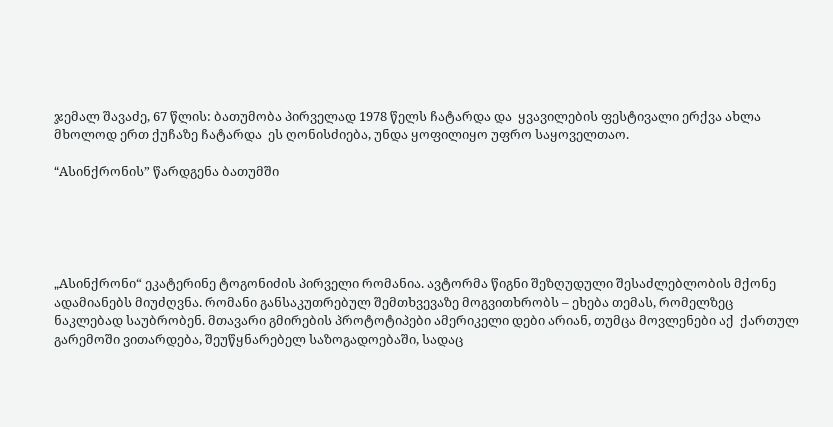ჯემალ შავაძე, 67 წლის: ბათუმობა პირველად 1978 წელს ჩატარდა და  ყვავილების ფესტივალი ერქვა ახლა მხოლოდ ერთ ქუჩაზე ჩატარდა  ეს ღონისძიება, უნდა ყოფილიყო უფრო საყოველთაო.

“Aსინქრონის” წარდგენა ბათუმში





„Aსინქრონი“ ეკატერინე ტოგონიძის პირველი რომანია. ავტორმა წიგნი შეზღუდული შესაძლებლობის მქონე ადამიანებს მიუძღვნა. რომანი განსაკუთრებულ შემთხვევაზე მოგვითხრობს – ეხება თემას, რომელზეც ნაკლებად საუბრობენ. მთავარი გმირების პროტოტიპები ამერიკელი დები არიან, თუმცა მოვლენები აქ  ქართულ გარემოში ვითარდება, შეუწყნარებელ საზოგადოებაში, სადაც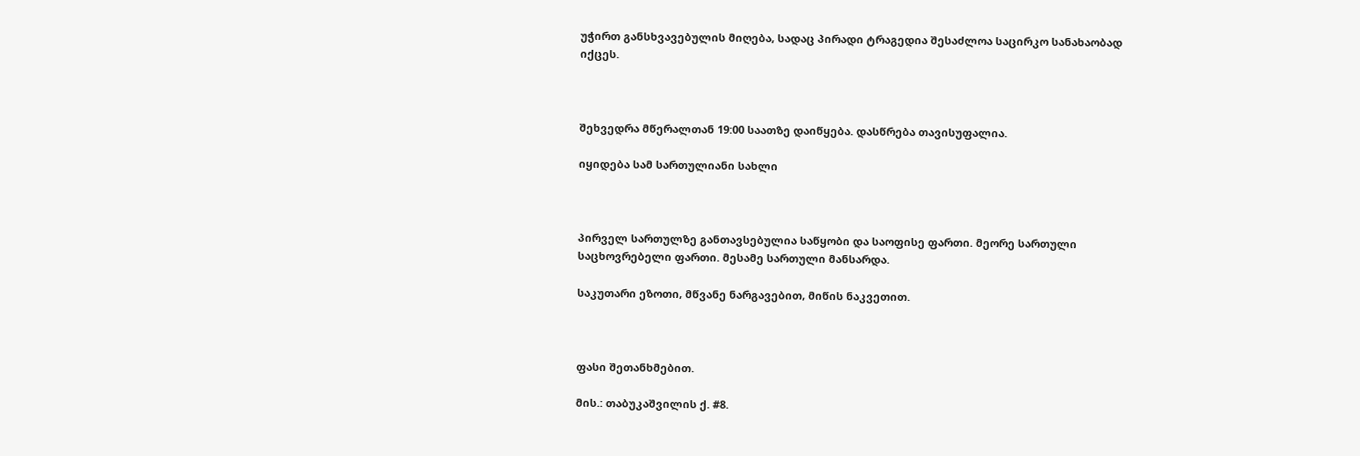უჭირთ განსხვავებულის მიღება, სადაც პირადი ტრაგედია შესაძლოა საცირკო სანახაობად იქცეს.



შეხვედრა მწერალთან 19:00 საათზე დაიწყება. დასწრება თავისუფალია.

იყიდება სამ სართულიანი სახლი



პირველ სართულზე განთავსებულია საწყობი და საოფისე ფართი. მეორე სართული საცხოვრებელი ფართი. მესამე სართული მანსარდა.

საკუთარი ეზოთი, მწვანე ნარგავებით, მიწის ნაკვეთით.



ფასი შეთანხმებით.

მის.: თაბუკაშვილის ქ. #8.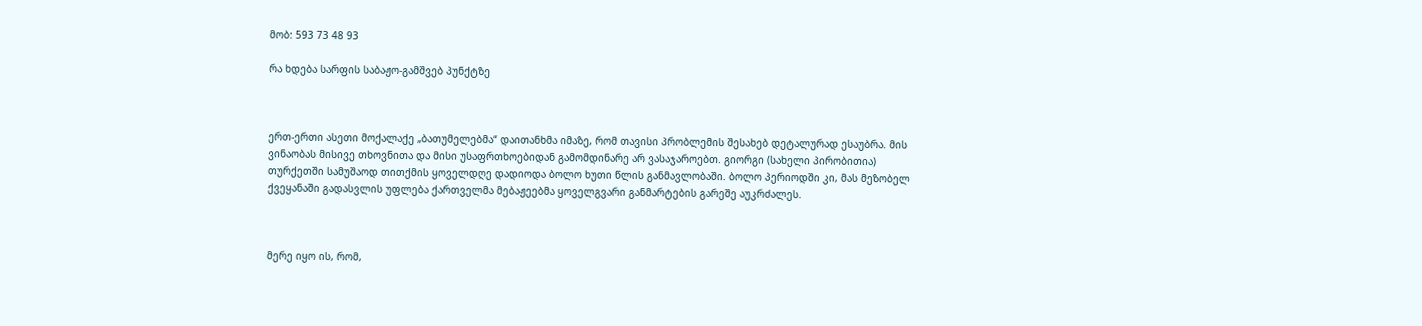მობ: 593 73 48 93

რა ხდება სარფის საბაჟო-გამშვებ პუნქტზე



ერთ-ერთი ასეთი მოქალაქე „ბათუმელებმა“ დაითანხმა იმაზე, რომ თავისი პრობლემის შესახებ დეტალურად ესაუბრა. მის ვინაობას მისივე თხოვნითა და მისი უსაფრთხოებიდან გამომდინარე არ ვასაჯაროებთ. გიორგი (სახელი პირობითია) თურქეთში სამუშაოდ თითქმის ყოველდღე დადიოდა ბოლო ხუთი წლის განმავლობაში. ბოლო პერიოდში კი, მას მეზობელ ქვეყანაში გადასვლის უფლება ქართველმა მებაჟეებმა ყოველგვარი განმარტების გარეშე აუკრძალეს.



მერე იყო ის, რომ,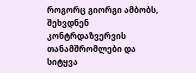როგორც გიორგი ამბობს, შეხვდნენ კონტრდაზვერვის თანამშრომლები და სიტყვა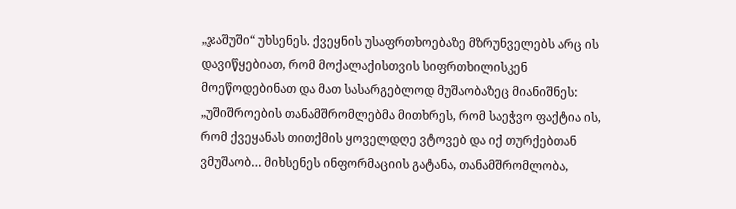„ჯაშუში“ უხსენეს. ქვეყნის უსაფრთხოებაზე მზრუნველებს არც ის დავიწყებიათ, რომ მოქალაქისთვის სიფრთხილისკენ მოეწოდებინათ და მათ სასარგებლოდ მუშაობაზეც მიანიშნეს: „უშიშროების თანამშრომლებმა მითხრეს, რომ საეჭვო ფაქტია ის, რომ ქვეყანას თითქმის ყოველდღე ვტოვებ და იქ თურქებთან ვმუშაობ… მიხსენეს ინფორმაციის გატანა, თანამშრომლობა,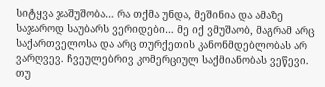სიტყვა ჯაშუშობა… რა თქმა უნდა, მეშინია და ამაზე საჯაროდ საუბარს ვერიდები… მე იქ ვმუშაობ, მაგრამ არც საქართველოსა და არც თურქეთის კანონმდებლობას არ ვარღვევ. ჩვეულებრივ კომერციულ საქმიანობას ვეწევი. თუ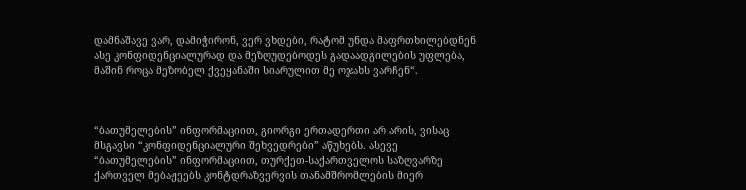დამნაშავე ვარ, დამიჭირონ, ვერ ვხდები, რატომ უნდა მაფრთხილებდნენ ასე კონფიდენციალურად და მეზღუდებოდეს გადაადგილების უფლება, მაშინ როცა მეზობელ ქვეყანაში სიარულით მე ოჯახს ვარჩენ“.



“ბათუმელების” ინფორმაციით, გიორგი ერთადერთი არ არის, ვისაც მსგავსი “კონფიდენციალური შეხვედრები” აწუხებს. ასევე “ბათუმელების” ინფორმაციით, თურქეთ-საქართველოს საზღვარზე ქართველ მებაჟეებს კონტდრაზვერვის თანამშრომლების მიერ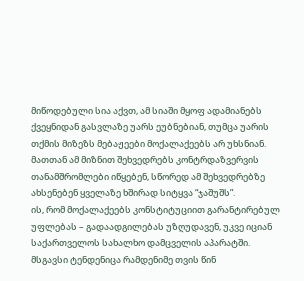მიწოდებული სია აქვთ, ამ სიაში მყოფ ადამიანებს ქვეყნიდან გასვლაზე უარს ეუბნებიან, თუმცა უარის თქმის მიზეზს მებაჟეები მოქალაქეებს არ უხსნიან. მათთან ამ მიზნით შეხვედრებს კონტრდაზვერვის თანამშრომლები იწყებენ, სწორედ ამ შეხვედრებზე ახსენებენ ყველაზე ხშირად სიტყვა “ჯაშუშს”.
ის, რომ მოქალაქეებს კონსტიტუციით გარანტირებულ უფლებას – გადაადგილებას უზღუდავენ, უკვე იციან საქართველოს სახალხო დამცველის აპარატში. მსგავსი ტენდენიცა რამდენიმე თვის წინ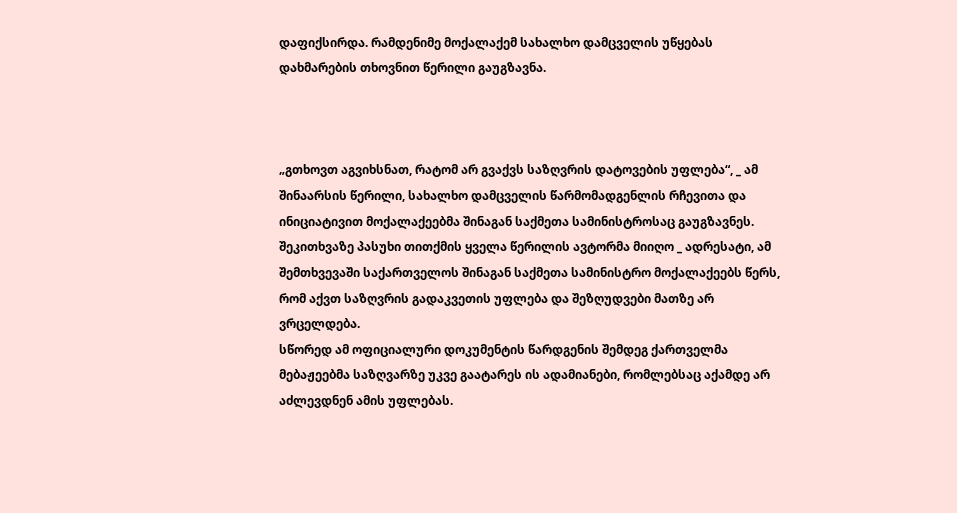დაფიქსირდა. რამდენიმე მოქალაქემ სახალხო დამცველის უწყებას დახმარების თხოვნით წერილი გაუგზავნა.



„გთხოვთ აგვიხსნათ, რატომ არ გვაქვს საზღვრის დატოვების უფლება“, _ ამ შინაარსის წერილი, სახალხო დამცველის წარმომადგენლის რჩევითა და ინიციატივით მოქალაქეებმა შინაგან საქმეთა სამინისტროსაც გაუგზავნეს. შეკითხვაზე პასუხი თითქმის ყველა წერილის ავტორმა მიიღო _ ადრესატი, ამ შემთხვევაში საქართველოს შინაგან საქმეთა სამინისტრო მოქალაქეებს წერს, რომ აქვთ საზღვრის გადაკვეთის უფლება და შეზღუდვები მათზე არ ვრცელდება.
სწორედ ამ ოფიციალური დოკუმენტის წარდგენის შემდეგ ქართველმა მებაჟეებმა საზღვარზე უკვე გაატარეს ის ადამიანები, რომლებსაც აქამდე არ აძლევდნენ ამის უფლებას.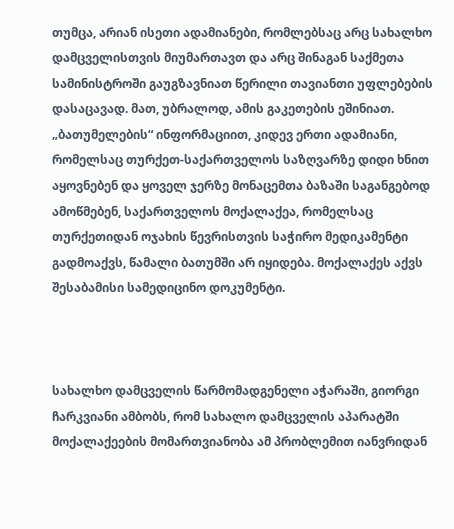თუმცა, არიან ისეთი ადამიანები, რომლებსაც არც სახალხო დამცველისთვის მიუმართავთ და არც შინაგან საქმეთა სამინისტროში გაუგზავნიათ წერილი თავიანთი უფლებების დასაცავად. მათ, უბრალოდ, ამის გაკეთების ეშინიათ.
„ბათუმელების“ ინფორმაციით, კიდევ ერთი ადამიანი, რომელსაც თურქეთ-საქართველოს საზღვარზე დიდი ხნით აყოვნებენ და ყოველ ჯერზე მონაცემთა ბაზაში საგანგებოდ ამოწმებენ, საქართველოს მოქალაქეა, რომელსაც თურქეთიდან ოჯახის წევრისთვის საჭირო მედიკამენტი გადმოაქვს, წამალი ბათუმში არ იყიდება. მოქალაქეს აქვს შესაბამისი სამედიცინო დოკუმენტი.



სახალხო დამცველის წარმომადგენელი აჭარაში, გიორგი ჩარკვიანი ამბობს, რომ სახალო დამცველის აპარატში მოქალაქეების მომართვიანობა ამ პრობლემით იანვრიდან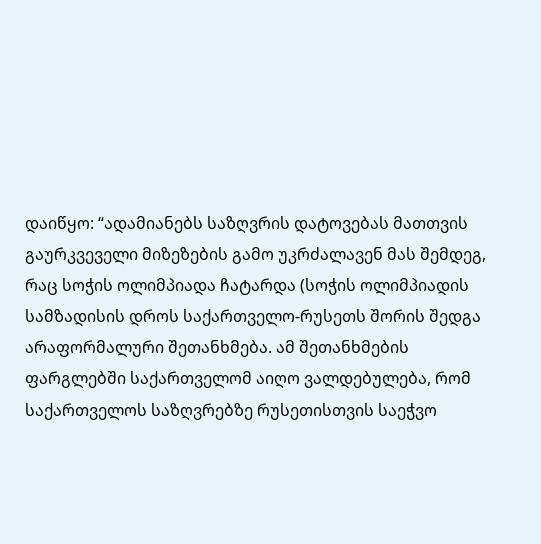დაიწყო: “ადამიანებს საზღვრის დატოვებას მათთვის გაურკვეველი მიზეზების გამო უკრძალავენ მას შემდეგ, რაც სოჭის ოლიმპიადა ჩატარდა (სოჭის ოლიმპიადის სამზადისის დროს საქართველო-რუსეთს შორის შედგა არაფორმალური შეთანხმება. ამ შეთანხმების ფარგლებში საქართველომ აიღო ვალდებულება, რომ საქართველოს საზღვრებზე რუსეთისთვის საეჭვო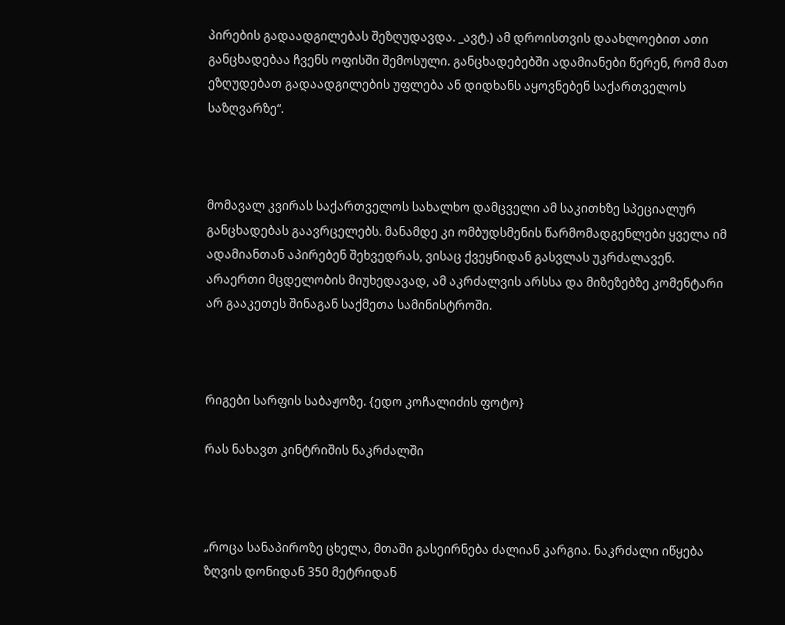პირების გადაადგილებას შეზღუდავდა. _ავტ.) ამ დროისთვის დაახლოებით ათი განცხადებაა ჩვენს ოფისში შემოსული. განცხადებებში ადამიანები წერენ, რომ მათ ეზღუდებათ გადაადგილების უფლება ან დიდხანს აყოვნებენ საქართველოს საზღვარზე“.



მომავალ კვირას საქართველოს სახალხო დამცველი ამ საკითხზე სპეციალურ განცხადებას გაავრცელებს. მანამდე კი ომბუდსმენის წარმომადგენლები ყველა იმ ადამიანთან აპირებენ შეხვედრას, ვისაც ქვეყნიდან გასვლას უკრძალავენ.
არაერთი მცდელობის მიუხედავად, ამ აკრძალვის არსსა და მიზეზებზე კომენტარი არ გააკეთეს შინაგან საქმეთა სამინისტროში.



რიგები სარფის საბაჟოზე. {ედო კოჩალიძის ფოტო}

რას ნახავთ კინტრიშის ნაკრძალში



„როცა სანაპიროზე ცხელა, მთაში გასეირნება ძალიან კარგია. ნაკრძალი იწყება ზღვის დონიდან 350 მეტრიდან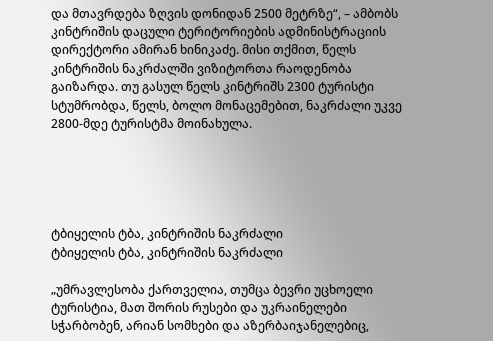და მთავრდება ზღვის დონიდან 2500 მეტრზე“, – ამბობს კინტრიშის დაცული ტერიტორიების ადმინისტრაციის დირექტორი ამირან ხინიკაძე. მისი თქმით, წელს კინტრიშის ნაკრძალში ვიზიტორთა რაოდენობა გაიზარდა. თუ გასულ წელს კინტრიშს 2300 ტურისტი სტუმრობდა, წელს, ბოლო მონაცემებით, ნაკრძალი უკვე 2800-მდე ტურისტმა მოინახულა.





ტბიყელის ტბა, კინტრიშის ნაკრძალი
ტბიყელის ტბა, კინტრიშის ნაკრძალი

„უმრავლესობა ქართველია, თუმცა ბევრი უცხოელი ტურისტია, მათ შორის რუსები და უკრაინელები სჭარბობენ, არიან სომხები და აზერბაიჯანელებიც,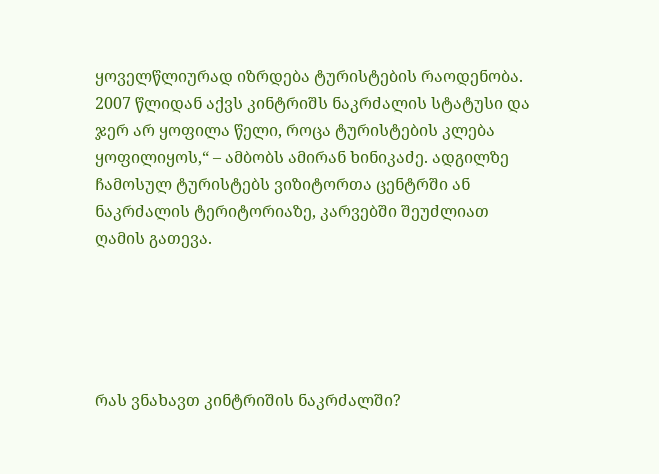ყოველწლიურად იზრდება ტურისტების რაოდენობა. 2007 წლიდან აქვს კინტრიშს ნაკრძალის სტატუსი და ჯერ არ ყოფილა წელი, როცა ტურისტების კლება ყოფილიყოს,“ – ამბობს ამირან ხინიკაძე. ადგილზე ჩამოსულ ტურისტებს ვიზიტორთა ცენტრში ან ნაკრძალის ტერიტორიაზე, კარვებში შეუძლიათ ღამის გათევა.





რას ვნახავთ კინტრიშის ნაკრძალში?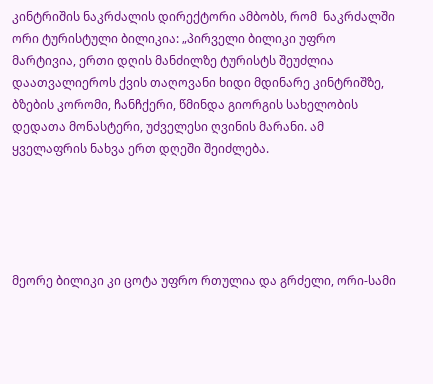კინტრიშის ნაკრძალის დირექტორი ამბობს, რომ  ნაკრძალში ორი ტურისტული ბილიკია: „პირველი ბილიკი უფრო მარტივია, ერთი დღის მანძილზე ტურისტს შეუძლია დაათვალიეროს ქვის თაღოვანი ხიდი მდინარე კინტრიშზე, ბზების კორომი, ჩანჩქერი, წმინდა გიორგის სახელობის დედათა მონასტერი, უძველესი ღვინის მარანი. ამ ყველაფრის ნახვა ერთ დღეში შეიძლება.





მეორე ბილიკი კი ცოტა უფრო რთულია და გრძელი, ორი-სამი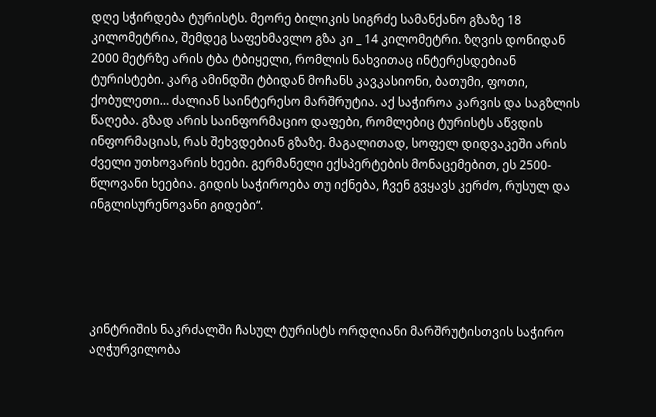დღე სჭირდება ტურისტს. მეორე ბილიკის სიგრძე სამანქანო გზაზე 18 კილომეტრია, შემდეგ საფეხმავლო გზა კი _ 14 კილომეტრი. ზღვის დონიდან 2000 მეტრზე არის ტბა ტბიყელი, რომლის ნახვითაც ინტერესდებიან ტურისტები. კარგ ამინდში ტბიდან მოჩანს კავკასიონი, ბათუმი, ფოთი, ქობულეთი… ძალიან საინტერესო მარშრუტია. აქ საჭიროა კარვის და საგზლის წაღება. გზად არის საინფორმაციო დაფები, რომლებიც ტურისტს აწვდის ინფორმაციას, რას შეხვდებიან გზაზე. მაგალითად, სოფელ დიდვაკეში არის ძველი უთხოვარის ხეები. გერმანელი ექსპერტების მონაცემებით, ეს 2500-წლოვანი ხეებია. გიდის საჭიროება თუ იქნება, ჩვენ გვყავს კერძო, რუსულ და ინგლისურენოვანი გიდები“.





კინტრიშის ნაკრძალში ჩასულ ტურისტს ორდღიანი მარშრუტისთვის საჭირო აღჭურვილობა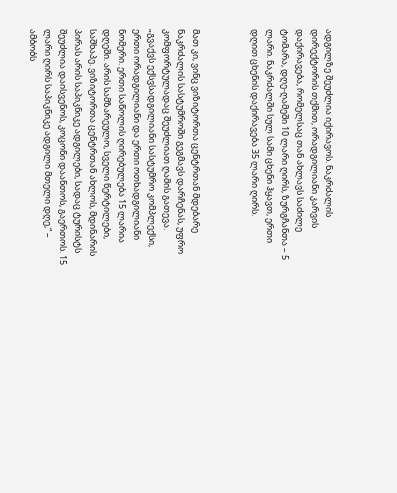ადგილზე შეუძლია იქირავოს. ნაკრძალის დირექტორის თქმით, ორადგილიანი კარვის დაქირავება, რომელსაც თან ახლავს საძილე ტომარა, დღე-ღამეში 10 ლარი ღირს, ზურგჩანთა – 5 ლარი. ნაკრძალში სულ სამი ცხენი ჰყავთ, ერთი დღით ცხენის დაქირავება 35 ლარი ღირს.



მათ კი, ვინც ვიზიტორთა ცენტრთან მდებარე ნაკრძალის სასტუმროში გეგმავს დარჩენას, უფრო კომფორტულადაც შეუძლიათ ღამის გათევა. „გვაქვს ექსვსადგილიანი სასტუმრო კომპლექსი, ერთი ორადგილიანი და ერთი ოთხადგილიანი ნომერი. ერთი საწოლის ღირებულება 15 ლარია დღეში. არის სამზარეულო, სველი წერტილები, საშხაპე. ვიზიტორთა ცენტრთან ახლოს, მდინარის პირას არის საპიკნიკე ადგილები, სადაც ტურისტს შეუძლია დაისვენოს, კოცონი დაანთოს, გაერთოს. 15 ლარი ღირს საპიკნიკე ადგილი მთელი დღე,“ – ამბობს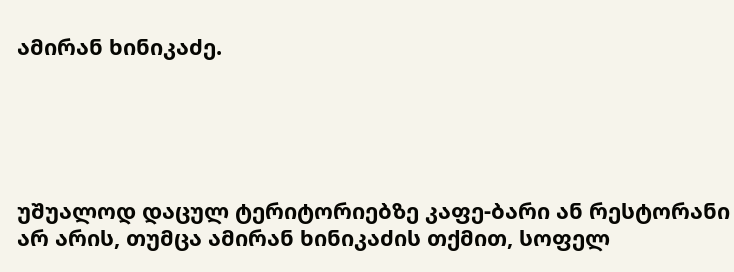ამირან ხინიკაძე.





უშუალოდ დაცულ ტერიტორიებზე კაფე-ბარი ან რესტორანი არ არის, თუმცა ამირან ხინიკაძის თქმით, სოფელ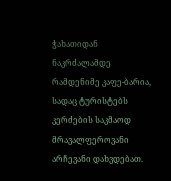ჭახათიდან ნაკრძალამდე რამდენიმე კაფე-ბარია, სადაც ტურისტებს კერძების საკმაოდ მრავალფეროვანი არჩევანი დახვდებათ.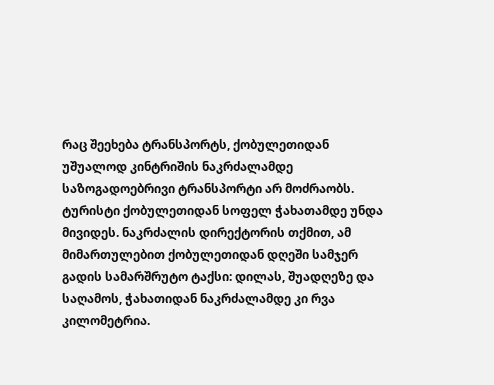რაც შეეხება ტრანსპორტს, ქობულეთიდან უშუალოდ კინტრიშის ნაკრძალამდე საზოგადოებრივი ტრანსპორტი არ მოძრაობს. ტურისტი ქობულეთიდან სოფელ ჭახათამდე უნდა მივიდეს. ნაკრძალის დირექტორის თქმით, ამ მიმართულებით ქობულეთიდან დღეში სამჯერ გადის სამარშრუტო ტაქსი: დილას, შუადღეზე და საღამოს, ჭახათიდან ნაკრძალამდე კი რვა კილომეტრია.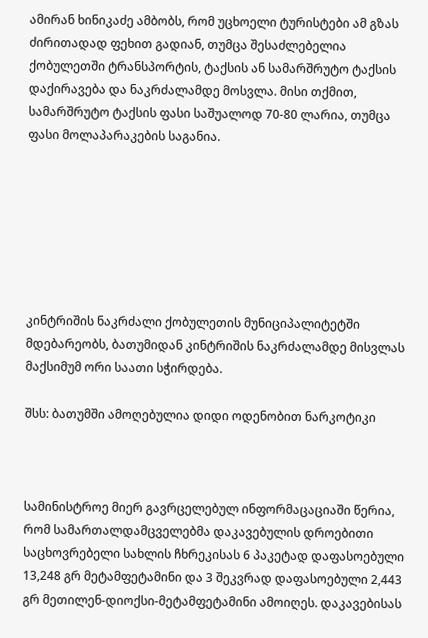ამირან ხინიკაძე ამბობს, რომ უცხოელი ტურისტები ამ გზას ძირითადად ფეხით გადიან, თუმცა შესაძლებელია ქობულეთში ტრანსპორტის, ტაქსის ან სამარშრუტო ტაქსის დაქირავება და ნაკრძალამდე მოსვლა. მისი თქმით, სამარშრუტო ტაქსის ფასი საშუალოდ 70-80 ლარია, თუმცა ფასი მოლაპარაკების საგანია.







კინტრიშის ნაკრძალი ქობულეთის მუნიციპალიტეტში მდებარეობს, ბათუმიდან კინტრიშის ნაკრძალამდე მისვლას მაქსიმუმ ორი საათი სჭირდება.

შსს: ბათუმში ამოღებულია დიდი ოდენობით ნარკოტიკი



სამინისტროე მიერ გავრცელებულ ინფორმაცაციაში წერია, რომ სამართალდამცველებმა დაკავებულის დროებითი საცხოვრებელი სახლის ჩხრეკისას 6 პაკეტად დაფასოებული 13,248 გრ მეტამფეტამინი და 3 შეკვრად დაფასოებული 2,443 გრ მეთილენ-დიოქსი-მეტამფეტამინი ამოიღეს. დაკავებისას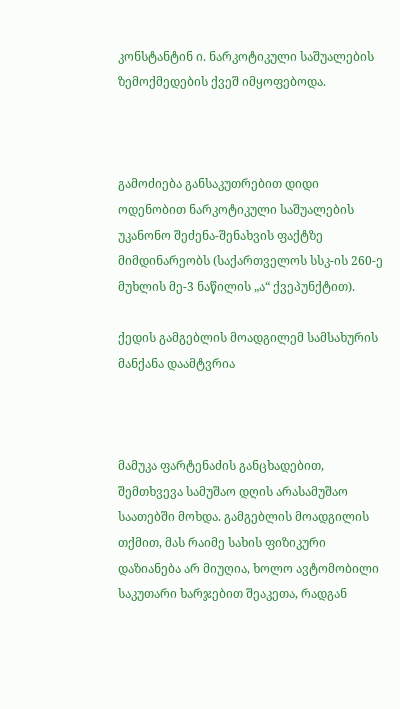კონსტანტინ ი. ნარკოტიკული საშუალების ზემოქმედების ქვეშ იმყოფებოდა.



გამოძიება განსაკუთრებით დიდი ოდენობით ნარკოტიკული საშუალების უკანონო შეძენა-შენახვის ფაქტზე მიმდინარეობს (საქართველოს სსკ-ის 260-ე მუხლის მე-3 ნაწილის „ა“ ქვეპუნქტით).

ქედის გამგებლის მოადგილემ სამსახურის მანქანა დაამტვრია



მამუკა ფარტენაძის განცხადებით, შემთხვევა სამუშაო დღის არასამუშაო საათებში მოხდა. გამგებლის მოადგილის თქმით, მას რაიმე სახის ფიზიკური დაზიანება არ მიუღია, ხოლო ავტომობილი საკუთარი ხარჯებით შეაკეთა, რადგან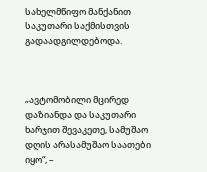სახელმწიფო მანქანით საკუთარი საქმისთვის გადაადგილდებოდა.



„ავტომობილი მცირედ დაზიანდა და საკუთარი ხარჯით შევაკეთე, სამუშაო დღის არასამუშაო საათები იყო“, –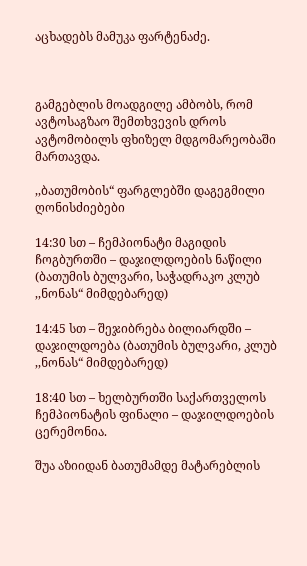აცხადებს მამუკა ფარტენაძე.



გამგებლის მოადგილე ამბობს, რომ ავტოსაგზაო შემთხვევის დროს ავტომობილს ფხიზელ მდგომარეობაში მართავდა.

,,ბათუმობის“ ფარგლებში დაგეგმილი ღონისძიებები

14:30 სთ – ჩემპიონატი მაგიდის ჩოგბურთში – დაჯილდოების ნაწილი (ბათუმის ბულვარი, საჭადრაკო კლუბ ,,ნონას“ მიმდებარედ)

14:45 სთ – შეჯიბრება ბილიარდში – დაჯილდოება (ბათუმის ბულვარი, კლუბ ,,ნონას“ მიმდებარედ)

18:40 სთ – ხელბურთში საქართველოს ჩემპიონატის ფინალი – დაჯილდოების ცერემონია.

შუა აზიიდან ბათუმამდე მატარებლის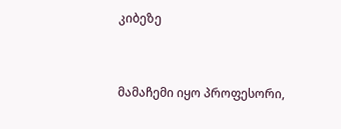კიბეზე



მამაჩემი იყო პროფესორი,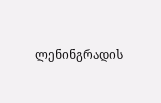ლენინგრადის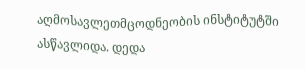აღმოსავლეთმცოდნეობის ინსტიტუტში ასწავლიდა. დედა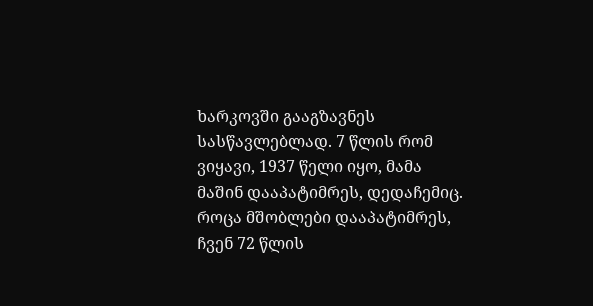ხარკოვში გააგზავნეს სასწავლებლად. 7 წლის რომ ვიყავი, 1937 წელი იყო, მამა მაშინ დააპატიმრეს, დედაჩემიც. როცა მშობლები დააპატიმრეს, ჩვენ 72 წლის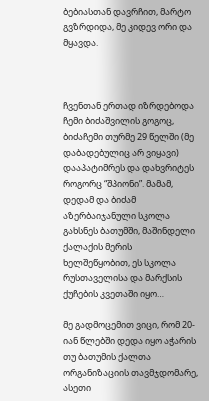ბებიასთან დავრჩით, მარტო გვზრდიდა, მე კიდევ ორი და მყავდა.



ჩვენთან ერთად იზრდებოდა ჩემი ბიძაშვილის გოგოც, ბიძაჩემი თურმე 29 წელში (მე დაბადებულიც არ ვიყავი) დააპატიმრეს და დახვრიტეს როგორც “შპიონი”. მამამ, დედამ და ბიძამ აზერბაიჯანული სკოლა გახსნეს ბათუმში, მაშინდელი ქალაქის მერის ხელშეწყობით, ეს სკოლა რუსთაველისა და მარქსის ქუჩების კვეთაში იყო…

მე გადმოცემით ვიცი, რომ 20-იან წლებში დედა იყო აჭარის თუ ბათუმის ქალთა ორგანიზაციის თავმჯდომარე, ასეთი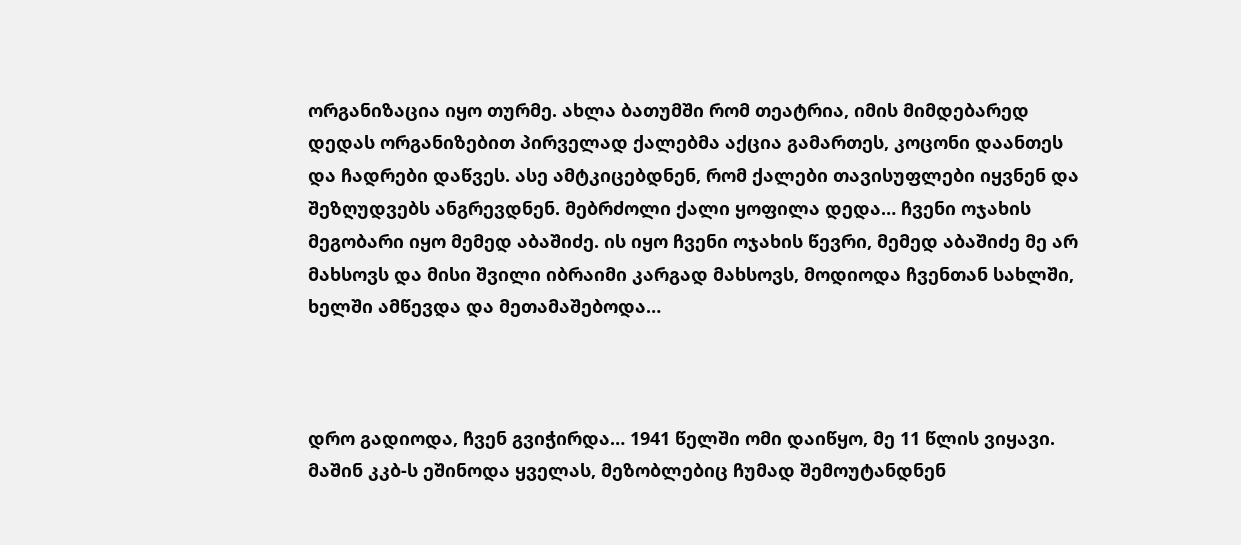ორგანიზაცია იყო თურმე. ახლა ბათუმში რომ თეატრია, იმის მიმდებარედ დედას ორგანიზებით პირველად ქალებმა აქცია გამართეს, კოცონი დაანთეს და ჩადრები დაწვეს. ასე ამტკიცებდნენ, რომ ქალები თავისუფლები იყვნენ და შეზღუდვებს ანგრევდნენ. მებრძოლი ქალი ყოფილა დედა… ჩვენი ოჯახის მეგობარი იყო მემედ აბაშიძე. ის იყო ჩვენი ოჯახის წევრი, მემედ აბაშიძე მე არ მახსოვს და მისი შვილი იბრაიმი კარგად მახსოვს, მოდიოდა ჩვენთან სახლში, ხელში ამწევდა და მეთამაშებოდა…



დრო გადიოდა, ჩვენ გვიჭირდა… 1941 წელში ომი დაიწყო, მე 11 წლის ვიყავი. მაშინ კკბ-ს ეშინოდა ყველას, მეზობლებიც ჩუმად შემოუტანდნენ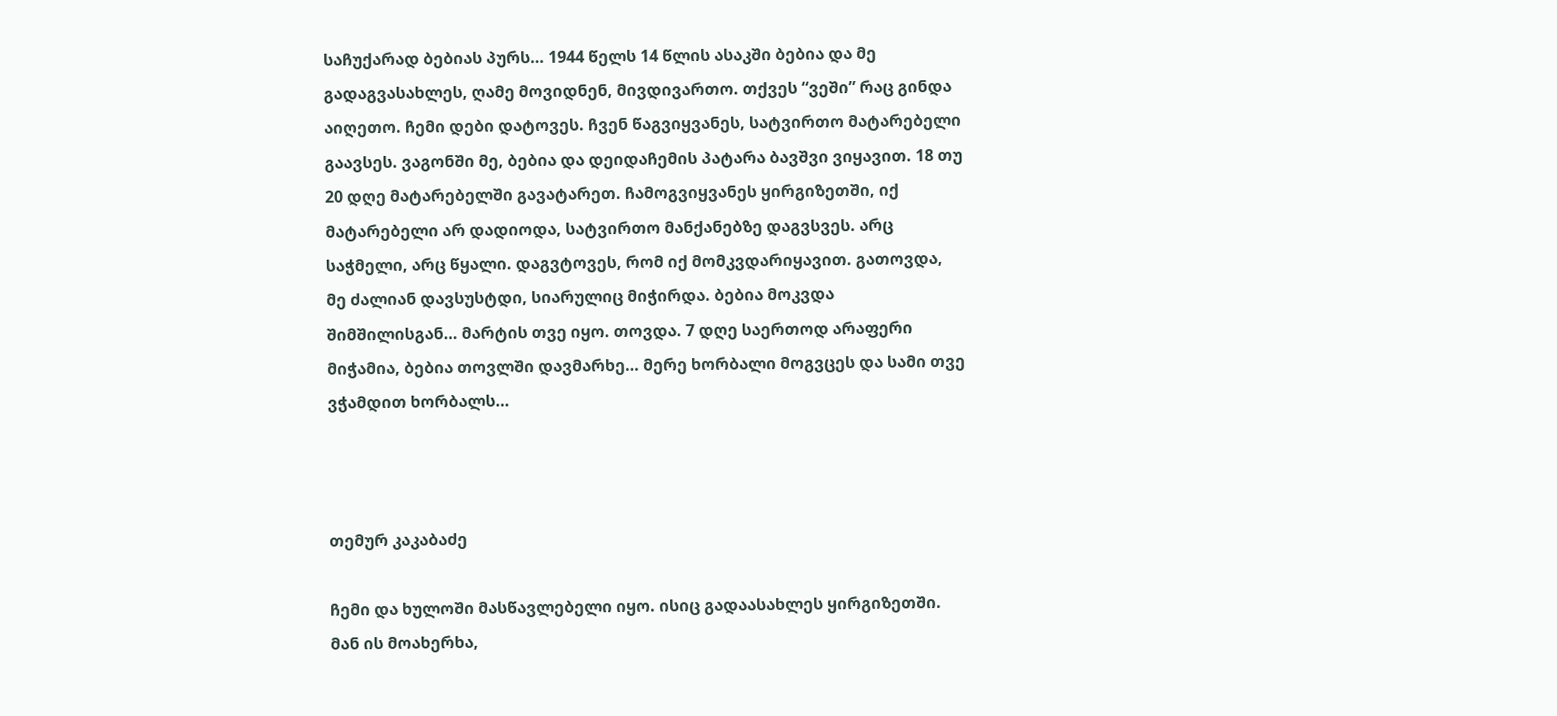საჩუქარად ბებიას პურს… 1944 წელს 14 წლის ასაკში ბებია და მე გადაგვასახლეს, ღამე მოვიდნენ, მივდივართო. თქვეს “ვეში” რაც გინდა აიღეთო. ჩემი დები დატოვეს. ჩვენ წაგვიყვანეს, სატვირთო მატარებელი გაავსეს. ვაგონში მე, ბებია და დეიდაჩემის პატარა ბავშვი ვიყავით. 18 თუ 20 დღე მატარებელში გავატარეთ. ჩამოგვიყვანეს ყირგიზეთში, იქ მატარებელი არ დადიოდა, სატვირთო მანქანებზე დაგვსვეს. არც საჭმელი, არც წყალი. დაგვტოვეს, რომ იქ მომკვდარიყავით. გათოვდა, მე ძალიან დავსუსტდი, სიარულიც მიჭირდა. ბებია მოკვდა შიმშილისგან… მარტის თვე იყო. თოვდა. 7 დღე საერთოდ არაფერი მიჭამია, ბებია თოვლში დავმარხე… მერე ხორბალი მოგვცეს და სამი თვე ვჭამდით ხორბალს…



თემურ კაკაბაძე

ჩემი და ხულოში მასწავლებელი იყო. ისიც გადაასახლეს ყირგიზეთში. მან ის მოახერხა,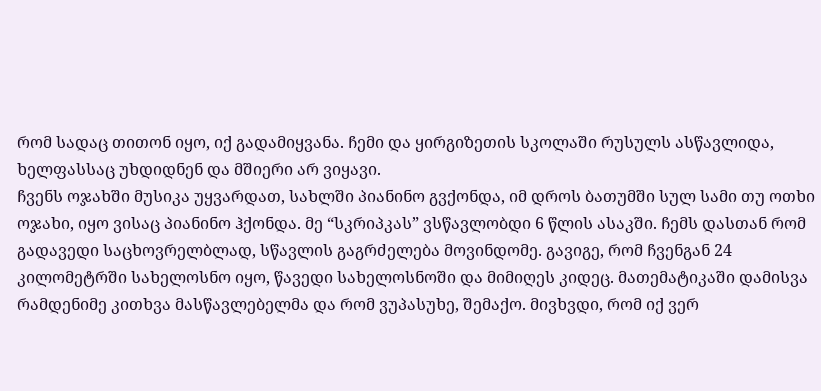რომ სადაც თითონ იყო, იქ გადამიყვანა. ჩემი და ყირგიზეთის სკოლაში რუსულს ასწავლიდა, ხელფასსაც უხდიდნენ და მშიერი არ ვიყავი.
ჩვენს ოჯახში მუსიკა უყვარდათ, სახლში პიანინო გვქონდა, იმ დროს ბათუმში სულ სამი თუ ოთხი ოჯახი, იყო ვისაც პიანინო ჰქონდა. მე “სკრიპკას” ვსწავლობდი 6 წლის ასაკში. ჩემს დასთან რომ გადავედი საცხოვრელბლად, სწავლის გაგრძელება მოვინდომე. გავიგე, რომ ჩვენგან 24 კილომეტრში სახელოსნო იყო, წავედი სახელოსნოში და მიმიღეს კიდეც. მათემატიკაში დამისვა რამდენიმე კითხვა მასწავლებელმა და რომ ვუპასუხე, შემაქო. მივხვდი, რომ იქ ვერ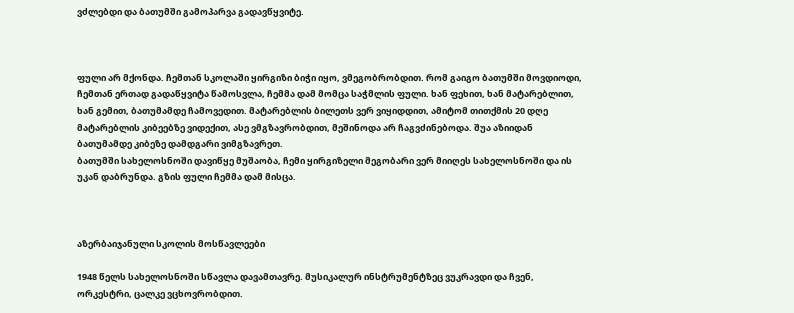ვძლებდი და ბათუმში გამოპარვა გადავწყვიტე.



ფული არ მქონდა. ჩემთან სკოლაში ყირგიზი ბიჭი იყო, ვმეგობრობდით. რომ გაიგო ბათუმში მოვდიოდი, ჩემთან ერთად გადაწყვიტა წამოსვლა, ჩემმა დამ მომცა საჭმლის ფული. ხან ფეხით, ხან მატარებლით, ხან გემით, ბათუმამდე ჩამოვედით. მატარებლის ბილეთს ვერ ვიყიდდით, ამიტომ თითქმის 20 დღე მატარებლის კიბეებზე ვიდექით, ასე ვმგზავრობდით, მეშინოდა არ ჩაგვძინებოდა. შუა აზიიდან ბათუმამდე კიბეზე დამდგარი ვიმგზავრეთ.
ბათუმში სახელოსნოში დავიწყე მუშაობა, ჩემი ყირგიზელი მეგობარი ვერ მიიღეს სახელოსნოში და ის უკან დაბრუნდა. გზის ფული ჩემმა დამ მისცა.



აზერბაიჯანული სკოლის მოსწავლეები

1948 წელს სახელოსნოში სწავლა დავამთავრე. მუსიკალურ ინსტრუმენტზეც ვუკრავდი და ჩვენ, ორკესტრი, ცალკე ვცხოვრობდით.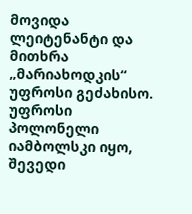მოვიდა ლეიტენანტი და მითხრა „მარიახოდკის“ უფროსი გეძახისო. უფროსი პოლონელი იამბოლსკი იყო, შევედი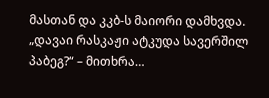მასთან და კკბ-ს მაიორი დამხვდა.
„დავაი რასკაჟი ატკუდა სავერშილ პაბეგ?“ – მითხრა…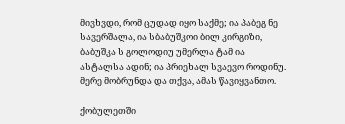მივხვდი, რომ ცუდად იყო საქმე; ია პაბეგ ნე სავერშალა, ია სბაბუშკოი ბილ კირგიზი, ბაბუშკა ს გოლოდიუ უმერლა ტამ ია ასტალსა ადინ; ია პრიეხალ სვაევო როდინუ. მერე მობრუნდა და თქვა, ამას წავიყვანთო.

ქობულეთში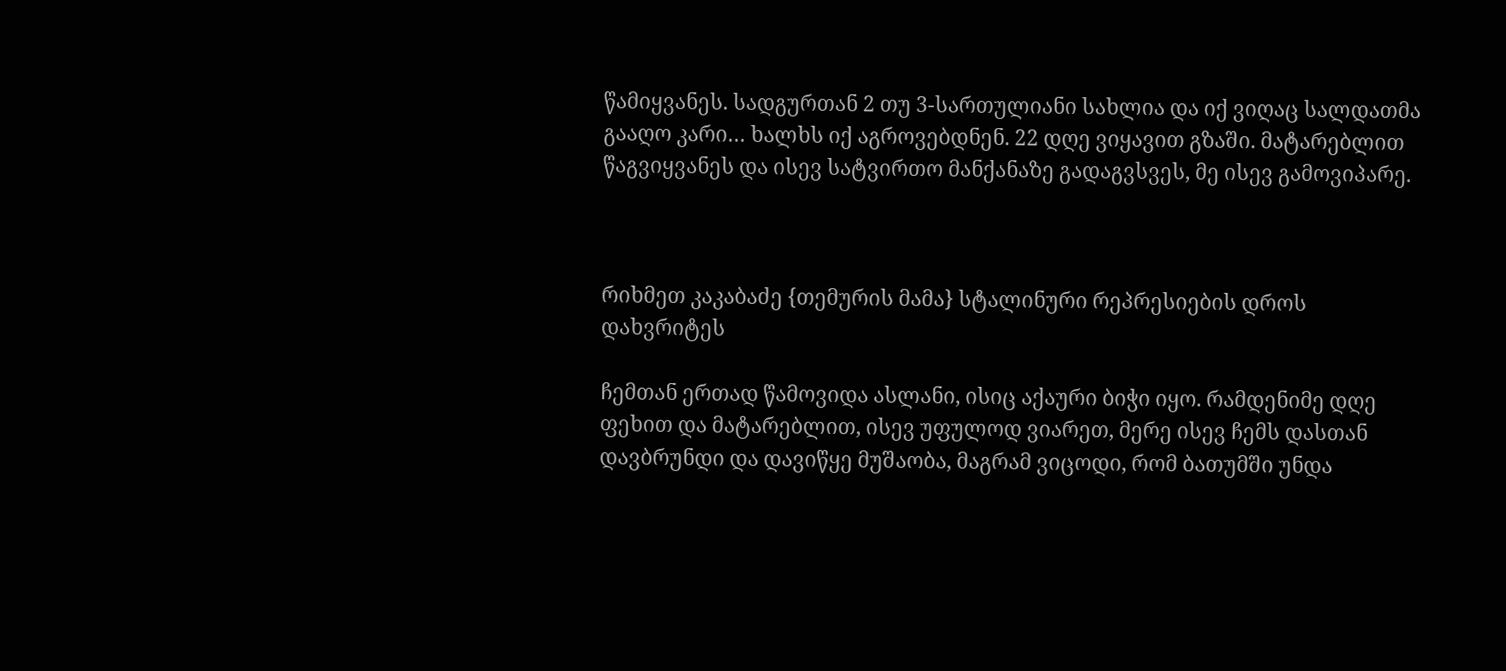წამიყვანეს. სადგურთან 2 თუ 3-სართულიანი სახლია და იქ ვიღაც სალდათმა გააღო კარი… ხალხს იქ აგროვებდნენ. 22 დღე ვიყავით გზაში. მატარებლით წაგვიყვანეს და ისევ სატვირთო მანქანაზე გადაგვსვეს, მე ისევ გამოვიპარე.



რიხმეთ კაკაბაძე {თემურის მამა} სტალინური რეპრესიების დროს დახვრიტეს

ჩემთან ერთად წამოვიდა ასლანი, ისიც აქაური ბიჭი იყო. რამდენიმე დღე ფეხით და მატარებლით, ისევ უფულოდ ვიარეთ, მერე ისევ ჩემს დასთან დავბრუნდი და დავიწყე მუშაობა, მაგრამ ვიცოდი, რომ ბათუმში უნდა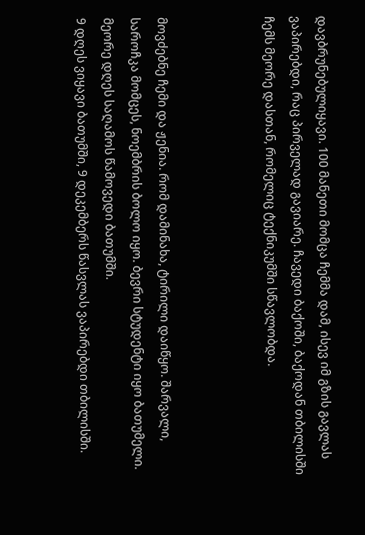დავბრუნებულიყავი. 100 მანეთი მომცა ჩემმა დამ, ისევ იმ გზის გავლას ვაპირებდი, რაც პირველად გავიარე. ჩავედი ბაქოში, ბაქოდან თბილისში ჩემს მეორე დასთან, რომელიც ტექნიკუმში სწავლობდა.



მოვძებნე ჩემი და ჟენია. რომ დამინახა, ტირილი დაიწყო. შარვალი, საროჩკა მომცეს, ნოემბრის ბოლო იყო. ბევრი სტუდენტი იყო ბათუმელი. მეორე დღეს საღამოს წამოვედი ბათუმში.
9 დღეს ვიყავი ბათუმში, 9 დეკემბერს წასვლას ვაპირებდი თბილისში.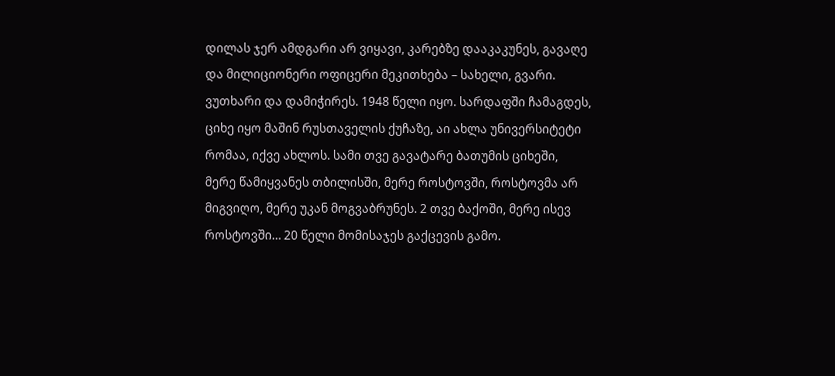დილას ჯერ ამდგარი არ ვიყავი, კარებზე დააკაკუნეს, გავაღე და მილიციონერი ოფიცერი მეკითხება – სახელი, გვარი. ვუთხარი და დამიჭირეს. 1948 წელი იყო. სარდაფში ჩამაგდეს, ციხე იყო მაშინ რუსთაველის ქუჩაზე, აი ახლა უნივერსიტეტი რომაა, იქვე ახლოს. სამი თვე გავატარე ბათუმის ციხეში, მერე წამიყვანეს თბილისში, მერე როსტოვში, როსტოვმა არ მიგვიღო, მერე უკან მოგვაბრუნეს. 2 თვე ბაქოში, მერე ისევ როსტოვში… 20 წელი მომისაჯეს გაქცევის გამო.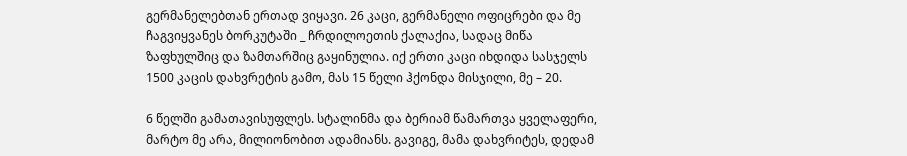გერმანელებთან ერთად ვიყავი. 26 კაცი, გერმანელი ოფიცრები და მე ჩაგვიყვანეს ბორკუტაში _ ჩრდილოეთის ქალაქია, სადაც მიწა ზაფხულშიც და ზამთარშიც გაყინულია. იქ ერთი კაცი იხდიდა სასჯელს 1500 კაცის დახვრეტის გამო, მას 15 წელი ჰქონდა მისჯილი, მე – 20.

6 წელში გამათავისუფლეს. სტალინმა და ბერიამ წამართვა ყველაფერი, მარტო მე არა, მილიონობით ადამიანს. გავიგე, მამა დახვრიტეს, დედამ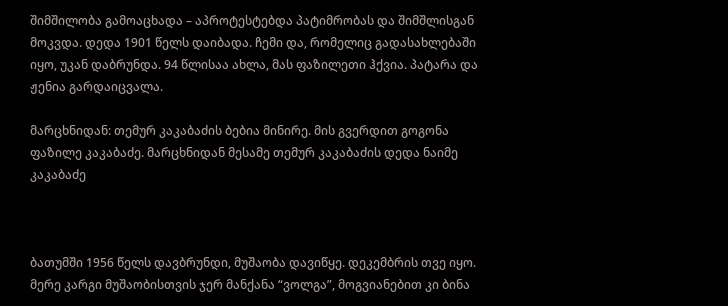შიმშილობა გამოაცხადა – აპროტესტებდა პატიმრობას და შიმშლისგან მოკვდა. დედა 1901 წელს დაიბადა. ჩემი და, რომელიც გადასახლებაში იყო, უკან დაბრუნდა. 94 წლისაა ახლა, მას ფაზილეთი ჰქვია. პატარა და ჟენია გარდაიცვალა.

მარცხნიდან: თემურ კაკაბაძის ბებია მინირე. მის გვერდით გოგონა ფაზილე კაკაბაძე. მარცხნიდან მესამე თემურ კაკაბაძის დედა ნაიმე კაკაბაძე



ბათუმში 1956 წელს დავბრუნდი, მუშაობა დავიწყე. დეკემბრის თვე იყო. მერე კარგი მუშაობისთვის ჯერ მანქანა “ვოლგა”, მოგვიანებით კი ბინა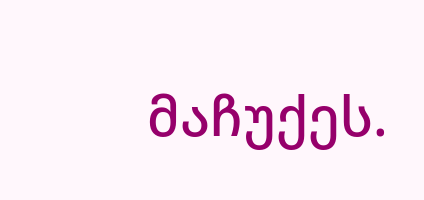მაჩუქეს.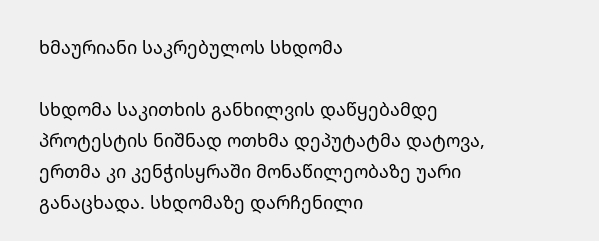ხმაურიანი საკრებულოს სხდომა

სხდომა საკითხის განხილვის დაწყებამდე პროტესტის ნიშნად ოთხმა დეპუტატმა დატოვა, ერთმა კი კენჭისყრაში მონაწილეობაზე უარი განაცხადა. სხდომაზე დარჩენილი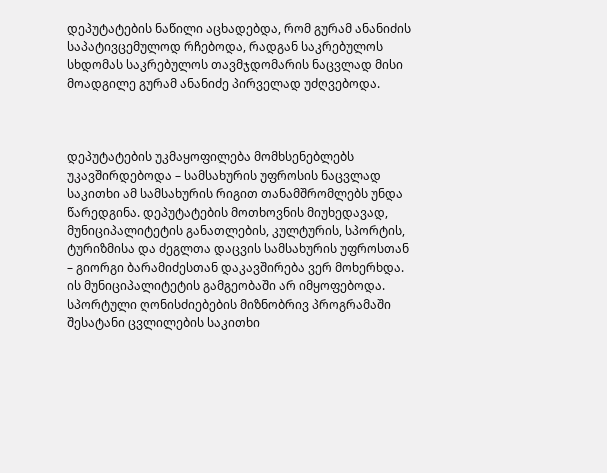დეპუტატების ნაწილი აცხადებდა, რომ გურამ ანანიძის საპატივცემულოდ რჩებოდა, რადგან საკრებულოს სხდომას საკრებულოს თავმჯდომარის ნაცვლად მისი მოადგილე გურამ ანანიძე პირველად უძღვებოდა.



დეპუტატების უკმაყოფილება მომხსენებლებს უკავშირდებოდა – სამსახურის უფროსის ნაცვლად საკითხი ამ სამსახურის რიგით თანამშრომლებს უნდა წარედგინა. დეპუტატების მოთხოვნის მიუხედავად, მუნიციპალიტეტის განათლების, კულტურის, სპორტის, ტურიზმისა და ძეგლთა დაცვის სამსახურის უფროსთან – გიორგი ბარამიძესთან დაკავშირება ვერ მოხერხდა. ის მუნიციპალიტეტის გამგეობაში არ იმყოფებოდა. სპორტული ღონისძიებების მიზნობრივ პროგრამაში შესატანი ცვლილების საკითხი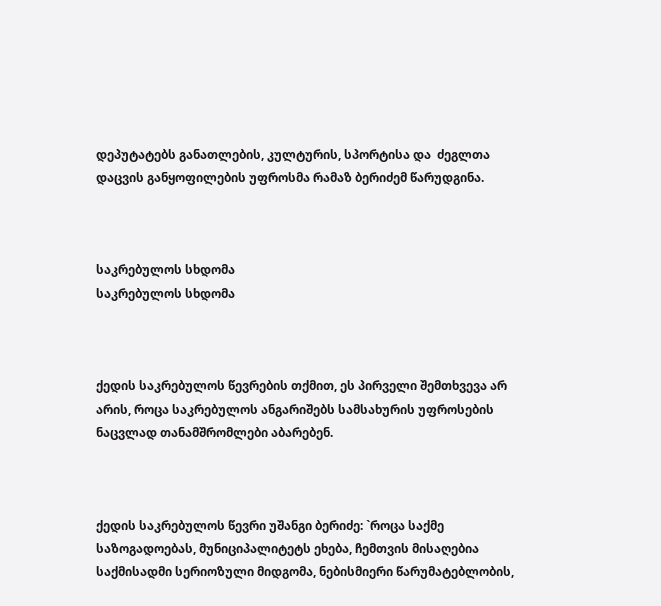დეპუტატებს განათლების, კულტურის, სპორტისა და  ძეგლთა დაცვის განყოფილების უფროსმა რამაზ ბერიძემ წარუდგინა.



საკრებულოს სხდომა
საკრებულოს სხდომა



ქედის საკრებულოს წევრების თქმით, ეს პირველი შემთხვევა არ არის, როცა საკრებულოს ანგარიშებს სამსახურის უფროსების ნაცვლად თანამშრომლები აბარებენ.



ქედის საკრებულოს წევრი უშანგი ბერიძე: `როცა საქმე საზოგადოებას, მუნიციპალიტეტს ეხება, ჩემთვის მისაღებია საქმისადმი სერიოზული მიდგომა, ნებისმიერი წარუმატებლობის,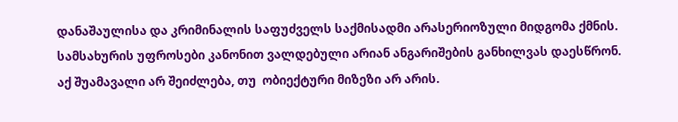დანაშაულისა და კრიმინალის საფუძველს საქმისადმი არასერიოზული მიდგომა ქმნის. სამსახურის უფროსები კანონით ვალდებული არიან ანგარიშების განხილვას დაესწრონ. აქ შუამავალი არ შეიძლება, თუ  ობიექტური მიზეზი არ არის.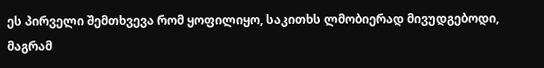ეს პირველი შემთხვევა რომ ყოფილიყო, საკითხს ლმობიერად მივუდგებოდი, მაგრამ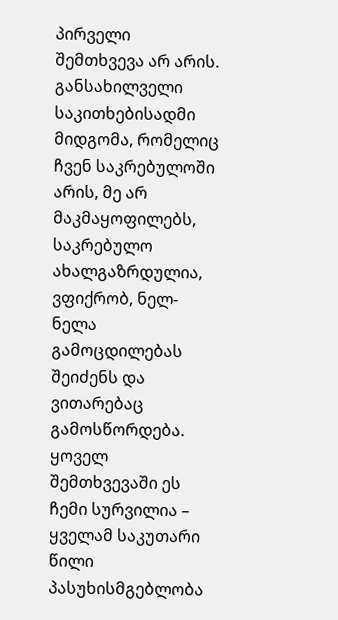პირველი შემთხვევა არ არის. განსახილველი საკითხებისადმი მიდგომა, რომელიც ჩვენ საკრებულოში არის, მე არ მაკმაყოფილებს, საკრებულო ახალგაზრდულია, ვფიქრობ, ნელ-ნელა გამოცდილებას შეიძენს და ვითარებაც გამოსწორდება. ყოველ შემთხვევაში ეს ჩემი სურვილია – ყველამ საკუთარი წილი პასუხისმგებლობა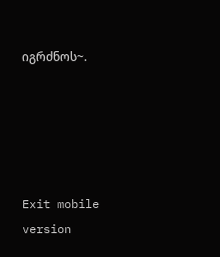იგრძნოს~.





Exit mobile version